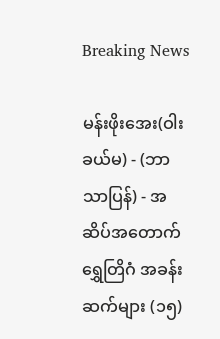Breaking News

မန်းဖိုးအေး(ဝါးခယ်မ) - (ဘာသာပြန်) - အဆိပ်အတောက်ရွှေတြိဂံ အခန်းဆက်များ (၁၅)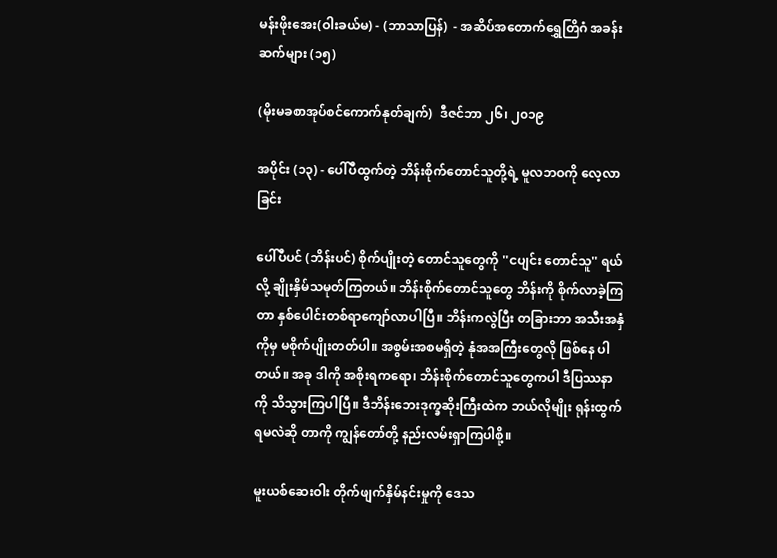မန်းဖိုးအေး(ဝါးခယ်မ) - (ဘာသာပြန်)  - အဆိပ်အတောက်ရွှေတြိဂံ အခန်းဆက်များ (၁၅)

(မိုးမခစာအုပ်စင်ကောက်နုတ်ချက်)  ဒီဇင်ဘာ ၂၆၊ ၂၀၁၉

အပိုင်း (၁၃) - ပေါ်ပီထွက်တဲ့ ဘိန်းစိုက်တောင်သူတို့ရဲ့ မူလဘဝကို လေ့လာခြင်း

ပေါ်ပီပင် (ဘိန်းပင်) စိုက်ပျိုးတဲ့ တောင်သူတွေကို ''ငပျင်း တောင်သူ'' ရယ်လို့ ချိုးနှိမ်သမုတ်ကြတယ်။ ဘိန်းစိုက်တောင်သူတွေ ဘိန်းကို စိုက်လာခဲ့ကြတာ နှစ်ပေါင်းတစ်ရာကျော်လာပါပြီ။ ဘိန်းကလွဲပြီး တခြားဘာ အသီးအနှံကိုမှ မစိုက်ပျိုးတတ်ပါ။ အစွမ်းအစမရှိတဲ့ နုံအအကြီးတွေလို ဖြစ်နေ ပါတယ်။ အခု ဒါကို အစိုးရကရော၊ ဘိန်းစိုက်တောင်သူတွေကပါ ဒီပြဿနာကို သိသွားကြပါပြီ။ ဒီဘိန်းဘေးဒုက္ခဆိုးကြီးထဲက ဘယ်လိုမျိုး ရုန်းထွက်ရမလဲဆို တာကို ကျွန်တော်တို့ နည်းလမ်းရှာကြပါစို့။

မူးယစ်ဆေးဝါး တိုက်ဖျက်နှိမ်နင်းမှုကို ဒေသ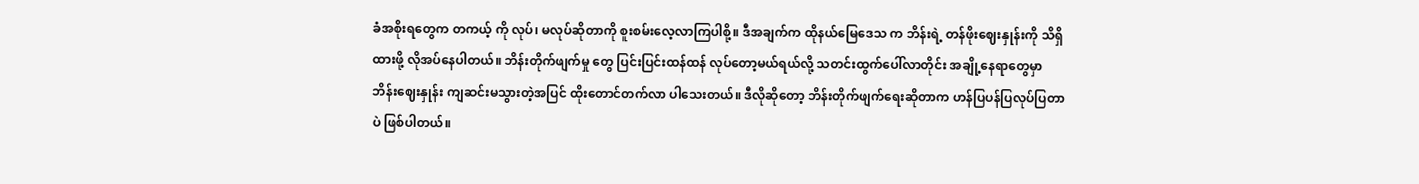ခံအစိုးရတွေက တကယ့် ကို လုပ်၊ မလုပ်ဆိုတာကို စူးစမ်းလေ့လာကြပါစို့။ ဒီအချက်က ထိုနယ်မြေဒေသ က ဘိန်းရဲ့ တန်ဖိုးဈေးနှုန်းကို သိရှိထားဖို့ လိုအပ်နေပါတယ်။ ဘိန်းတိုက်ဖျက်မှု တွေ ပြင်းပြင်းထန်ထန် လုပ်တော့မယ်ရယ်လို့ သတင်းထွက်ပေါ်လာတိုင်း အချို့နေရာတွေမှာ ဘိန်းဈေးနှုန်း ကျဆင်းမသွားတဲ့အပြင် ထိုးတောင်တက်လာ ပါသေးတယ်။ ဒီလိုဆိုတော့ ဘိန်းတိုက်ဖျက်ရေးဆိုတာက ဟန်ပြပန်ပြလုပ်ပြတာ ပဲ ဖြစ်ပါတယ်။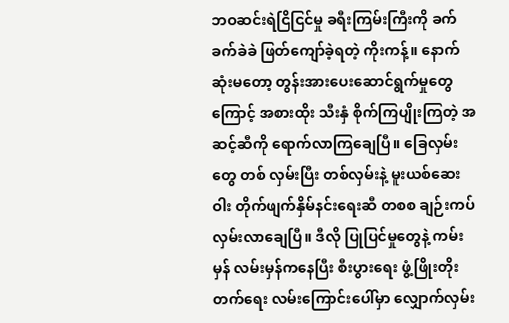ဘဝဆင်းရဲငြိငြင်မှု ခရီးကြမ်းကြီးကို ခက်ခက်ခဲခဲ ဖြတ်ကျော်ခဲ့ရတဲ့ ကိုးကန့်။ နောက်ဆုံးမတော့ တွန်းအားပေးဆောင်ရွက်မှုတွေကြောင့် အစားထိုး သီးနှံ စိုက်ကြပျိုးကြတဲ့ အဆင့်ဆီကို ရောက်လာကြချေပြီ။ ခြေလှမ်းတွေ တစ် လှမ်းပြီး တစ်လှမ်းနဲ့ မူးယစ်ဆေးဝါး တိုက်ဖျက်နှိမ်နင်းရေးဆီ တစစ ချဉ်းကပ် လှမ်းလာချေပြီ။ ဒီလို ပြုပြင်မှုတွေနဲ့ ကမ်းမှန် လမ်းမှန်ကနေပြီး စီးပွားရေး ဖွံ့ဖြိုးတိုးတက်ရေး လမ်းကြောင်းပေါ်မှာ လျှောက်လှမ်း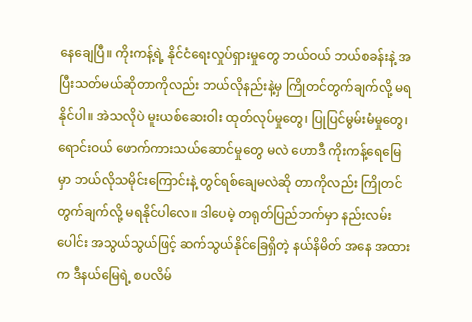နေချေပြီ။ ကိုးကန့်ရဲ့ နိုင်ငံရေးလှုပ်ရှားမှုတွေ ဘယ်ဝယ် ဘယ်စခန်းနဲ့ အပြီးသတ်မယ်ဆိုတာကိုလည်း ဘယ်လိုနည်းနဲ့မှ ကြိုတင်တွက်ချက်လို့ မရနိုင်ပါ။ အဲသလိုပဲ မူးယစ်ဆေးဝါး ထုတ်လုပ်မှုတွေ၊ ပြုပြင်မွမ်းမံမှုတွေ၊ ရောင်းဝယ် ဖောက်ကားသယ်ဆောင်မှုတွေ မလဲ ဟောဒီ ကိုးကန့်ရေမြေမှာ ဘယ်လိုသမိုင်းကြောင်းနဲ့ တွင်ရစ်ချေမလဲဆို တာကိုလည်း ကြိုတင်တွက်ချက်လို့ မရနိုင်ပါလေ။ ဒါပေမဲ့ တရုတ်ပြည်ဘက်မှာ နည်းလမ်းပေါင်း အသွယ်သွယ်ဖြင့် ဆက်သွယ်နိုင်ခြေရှိတဲ့ နယ်နိမိတ် အနေ အထားက ဒီနယ်မြေရဲ့ စပလိမ်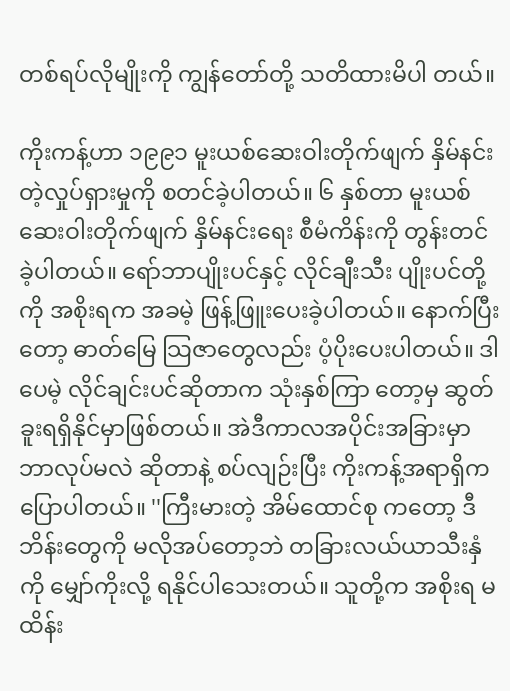တစ်ရပ်လိုမျိုးကို ကျွန်တော်တို့ သတိထားမိပါ တယ်။

ကိုးကန့်ဟာ ၁၉၉၁ မူးယစ်ဆေးဝါးတိုက်ဖျက် နှိမ်နင်းတဲ့လှုပ်ရှားမှုကို စတင်ခဲ့ပါတယ်။ ၆ နှစ်တာ မူးယစ်ဆေးဝါးတိုက်ဖျက် နှိမ်နင်းရေး စီမံကိန်းကို တွန်းတင်ခဲ့ပါတယ်။ ရော်ဘာပျိုးပင်နှင့် လိုင်ချီးသီး ပျိုးပင်တို့ကို အစိုးရက အခမဲ့ ဖြန့်ဖြူးပေးခဲ့ပါတယ်။ နောက်ပြီးတော့ ဓာတ်မြေ သြဇာတွေလည်း ပံ့ပိုးပေးပါတယ်။ ဒါပေမဲ့ လိုင်ချင်းပင်ဆိုတာက သုံးနှစ်ကြာ တော့မှ ဆွတ်ခူးရရှိနိုင်မှာဖြစ်တယ်။ အဲဒီကာလအပိုင်းအခြားမှာ ဘာလုပ်မလဲ ဆိုတာနဲ့ စပ်လျဉ်းပြီး ကိုးကန့်အရာရှိက ပြောပါတယ်။ ''ကြီးမားတဲ့ အိမ်ထောင်စု ကတော့ ဒီဘိန်းတွေကို မလိုအပ်တော့ဘဲ တခြားလယ်ယာသီးနှံကို မျှော်ကိုးလို့ ရနိုင်ပါသေးတယ်။ သူတို့က အစိုးရ မထိန်း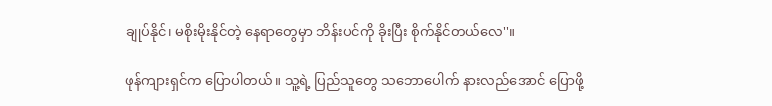ချုပ်နိုင်၊ မစိုးမိုးနိုင်တဲ့ နေရာတွေမှာ ဘိန်းပင်ကို ခိုးပြီး စိုက်နိုင်တယ်လေ''။

ဖုန်ကျားရှင်က ပြောပါတယ်။ သူ့ရဲ့ ပြည်သူတွေ သဘောပေါက် နားလည်အောင် ပြောဖို့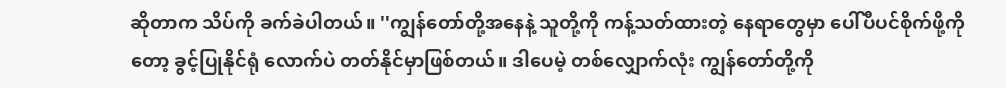ဆိုတာက သိပ်ကို ခက်ခဲပါတယ်။ ''ကျွန်တော်တို့အနေနဲ့ သူတို့ကို ကန့်သတ်ထားတဲ့ နေရာတွေမှာ ပေါ်ပီပင်စိုက်ဖို့ကိုတော့ ခွင့်ပြုနိုင်ရုံ လောက်ပဲ တတ်နိုင်မှာဖြစ်တယ်။ ဒါပေမဲ့ တစ်လျှောက်လုံး ကျွန်တော်တို့ကို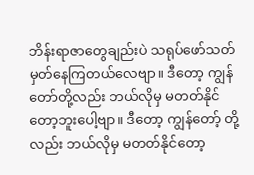ဘိန်းရာဇာတွေချည်းပဲ သရုပ်ဖော်သတ်မှတ်နေကြတယ်လေဗျာ။ ဒီတော့ ကျွန်တော်တို့လည်း ဘယ်လိုမှ မတတ်နိုင်တော့ဘူးပေါ့ဗျာ။ ဒီတော့ ကျွန်တော့် တို့လည်း ဘယ်လိုမှ မတတ်နိုင်တော့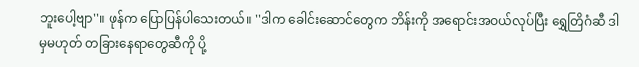ဘူးပေါ့ဗျာ''။ ဖုန်က ပြောပြန်ပါသေးတယ်။ ''ဒါက ခေါင်းဆောင်တွေက ဘိန်းကို အရောင်းအဝယ်လုပ်ပြီး ရွှေတြိဂံဆီ ဒါမှမဟုတ် တခြားနေရာတွေဆီကို ပို့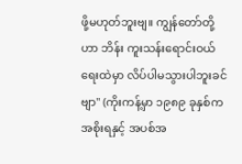ဖို့မဟုတ်ဘူးဗျ။ ကျွန်တော်တို့ဟာ ဘိန်း ကူးသန်းရောင်းဝယ်ရေးထဲမှာ လိပ်ပါမသွားပါဘူးခင်ဗျာ'' (ကိုးကန့်မှာ ၁၉၈၉ ခုနှစ်က အစိုးရနှင့် အပစ်အ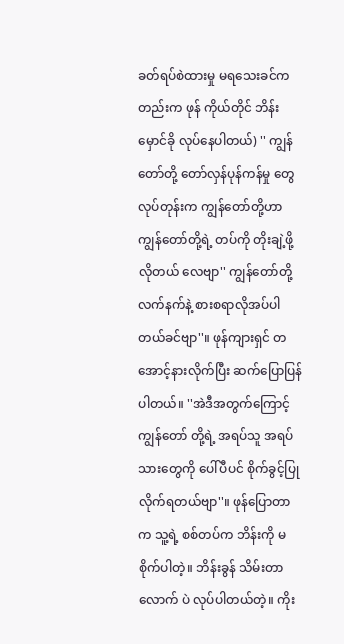ခတ်ရပ်စဲထားမှု မရသေးခင်ကတည်းက ဖုန် ကိုယ်တိုင် ဘိန်းမှောင်ခို လုပ်နေပါတယ်) '' ကျွန်တော်တို့ တော်လှန်ပုန်ကန်မှု တွေလုပ်တုန်းက ကျွန်တော်တို့ဟာ ကျွန်တော်တို့ရဲ့ တပ်ကို တိုးချဲ့ဖို့လိုတယ် လေဗျာ'' ကျွန်တော်တို့ လက်နက်နဲ့ စားစရာလိုအပ်ပါတယ်ခင်ဗျာ''။ ဖုန်ကျားရှင် တအောင့်နားလိုက်ပြီး ဆက်ပြောပြန်ပါတယ်။ ''အဲဒီအတွက်ကြောင့် ကျွန်တော် တို့ရဲ့ အရပ်သူ အရပ်သားတွေကို ပေါ်ပီပင် စိုက်ခွင့်ပြုလိုက်ရတယ်ဗျာ''။ ဖုန်ပြောတာက သူ့ရဲ့ စစ်တပ်က ဘိန်းကို မစိုက်ပါတဲ့။ ဘိန်းခွန် သိမ်းတာလောက် ပဲ လုပ်ပါတယ်တဲ့။ ကိုး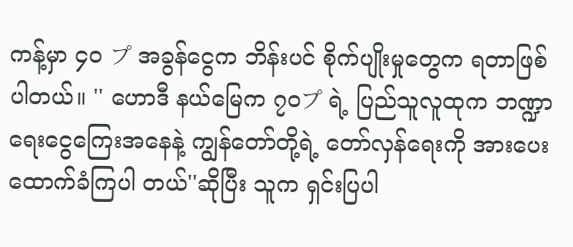ကန့်မှာ ၄၀ プ အခွန်ငွေက ဘိန်းပင် စိုက်ပျိုးမှုတွေက ရတာဖြစ်ပါတယ်။ '' ဟောဒီ နယ်မြေက ၇၀プ ရဲ့ ပြည်သူလူထုက ဘဏ္ဍာ ရေးငွေကြေးအနေနဲ့ ကျွန်တော်တို့ရဲ့ တော်လှန်ရေးကို အားပေးထောက်ခံကြပါ တယ်''ဆိုပြီး သူက ရှင်းပြပါ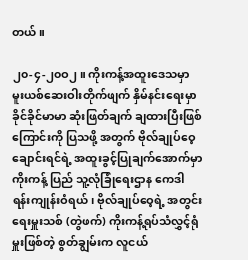တယ်။

၂၀-၄-၂၀ဝ၂ ။ ကိုးကန့်အထူးဒေသမှာ မူးယစ်ဆေးဝါးတိုက်ဖျက် နှိမ်နင်းရေးမှာ ခိုင်ခိုင်မာမာ ဆုံးဖြတ်ချက် ချထားပြီးဖြစ်ကြောင်းကို ပြသဖို့ အတွက် ဗိုလ်ချုပ်ဝေ့ချောင်းရင်ရဲ့ အထူးခွင့်ပြုချက်အောက်မှာ ကိုးကန့် ပြည် သူ့လုံခြုံရေးဌာန ကေဒါ ရန်းကျုန်းဝံရယ်၊ ဗိုလ်ချုပ်ဝေ့ရဲ့ အတွင်းရေးမှူးသစ် (တွဲဖက်) ကိုးကန့်ရုပ်သံလွှင့်ရုံမှူးဖြစ်တဲ့ စွတ်ချွမ်းက လူငယ်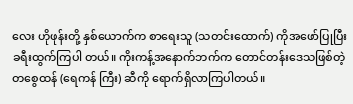လေး ဟိုဖုန်းတို့ နှစ်ယောက်က စာရေးသူ (သတင်းထောက်) ကိုအဖော်ပြုပြီး ခရီးထွက်ကြပါ တယ်။ ကိုးကန့်အနောက်ဘက်က တောင်တန်းဒေသဖြစ်တဲ့ တစွေထန် (ရေကန် ကြီး) ဆီကို ရောက်ရှိလာကြပါတယ်။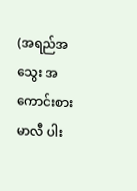(အရည်အသွေး အကောင်းစား မာလီ ပါး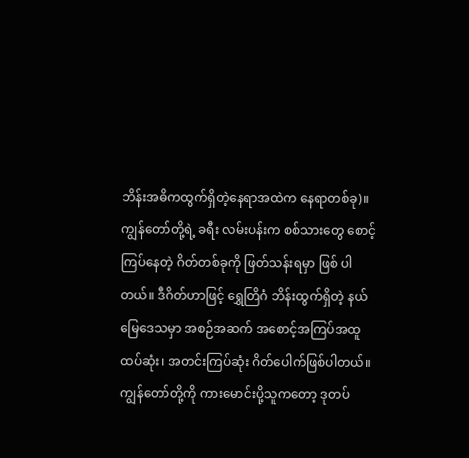ဘိန်းအဓိကထွက်ရှိတဲ့နေရာအထဲက နေရာတစ်ခု)။ ကျွန်တော်တို့ရဲ့ ခရီး လမ်းပန်းက စစ်သားတွေ စောင့်ကြပ်နေတဲ့ ဂိတ်တစ်ခုကို ဖြတ်သန်းရမှာ ဖြစ် ပါတယ်။ ဒီဂိတ်ဟာဖြင့် ရွှေတြိဂံ ဘိန်းထွက်ရှိတဲ့ နယ်မြေဒေသမှာ အစဉ်အဆက် အစောင့်အကြပ်အထူထပ်ဆုံး၊ အတင်းကြပ်ဆုံး ဂိတ်ပေါက်ဖြစ်ပါတယ်။ ကျွန်တော်တို့ကို ကားမောင်းပို့သူကတော့ ဒုတပ်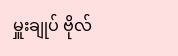မှူးချုပ် ဗိုလ်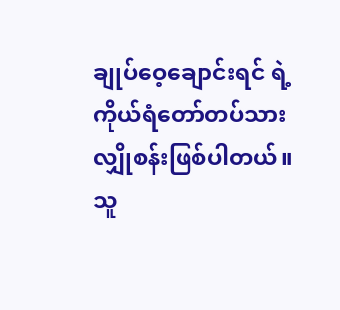ချုပ်ဝေ့ချောင်းရင် ရဲ့ ကိုယ်ရံတော်တပ်သား လျှိုစန်းဖြစ်ပါတယ်။ သူ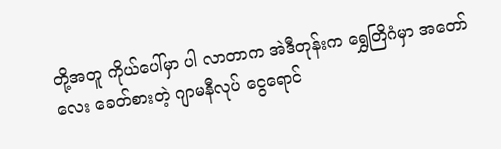တို့အတူ ကိုယ်ပေါ်မှာ ပါ လာတာက အဲဒီတုန်းက ရွှေတြိဂံမှာ အတော်လေး ခေတ်စားတဲ့ ဂျာမနီလုပ် ငွေရောင်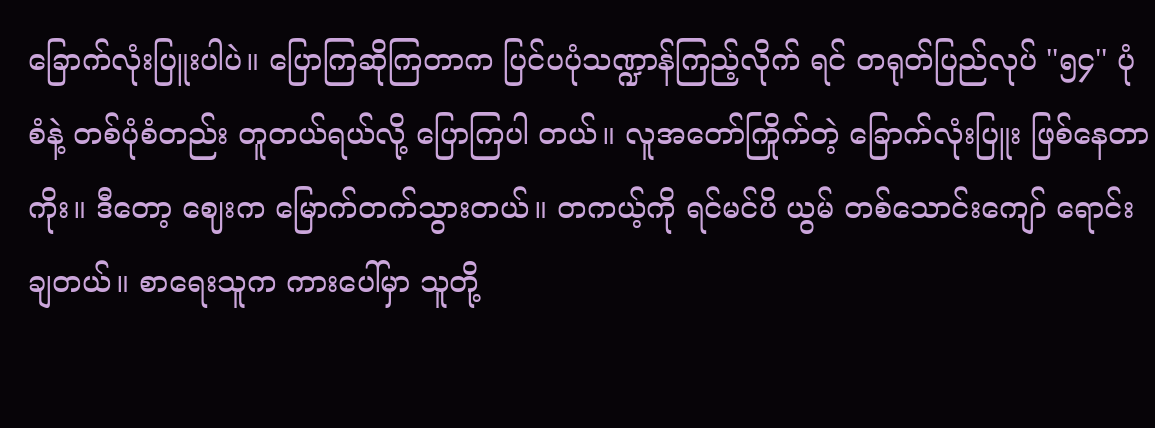ခြောက်လုံးပြူးပါပဲ။ ပြောကြဆိုကြတာက ပြင်ပပုံသဏ္ဍာန်ကြည့်လိုက် ရင် တရုတ်ပြည်လုပ် ''၅၄'' ပုံစံနဲ့ တစ်ပုံစံတည်း တူတယ်ရယ်လို့ ပြောကြပါ တယ်။ လူအတော်ကြိုက်တဲ့ ခြောက်လုံးပြူး ဖြစ်နေတာကိုး။ ဒီတော့ ဈေးက မြောက်တက်သွားတယ်။ တကယ့်ကို ရင်မင်ပိ ယွမ် တစ်သောင်းကျော် ရောင်း ချတယ်။ စာရေးသူက ကားပေါ်မှာ သူတို့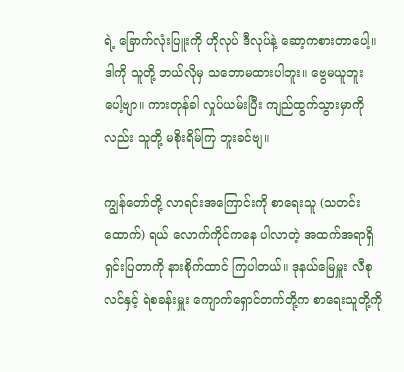ရဲ့ ခြောက်လုံးပြူးကို ဟိုလုပ် ဒီလုပ်နဲ့ ဆော့ကစားတာပေါ့။ ဒါကို သူတို့ ဘယ်လိုမှ သဘောမထားပါဘူး။ ဗွေမယူဘူး ပေါ့ဗျာ။ ကားတုန်ခါ လှုပ်ယမ်းပြီး ကျည်ထွက်သွားမှာကိုလည်း သူတို့ မစိုးရိမ်ကြ ဘူးခင်ဗျ။

ကျွန်တော်တို့ လာရင်းအကြောင်းကို စာရေးသူ (သတင်းထောက်) ရယ် လောက်ကိုင်ကနေ ပါလာတဲ့ အထက်အရာရှိ ရှင်းပြတာကို နားစိုက်ထာင် ကြပါတယ်။ ဒုနယ်မြေမှူး လီစုလင်နှင့် ရဲစခန်းမှူး ကျောက်ရှောင်တက်တို့က စာရေးသူတို့ကို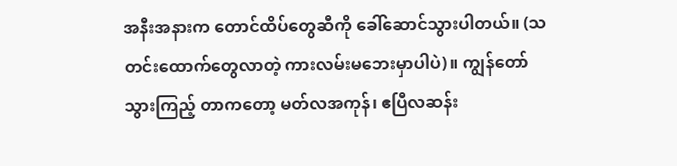အနီးအနားက တောင်ထိပ်တွေဆီကို ခေါ်ဆောင်သွားပါတယ်။ (သတင်းထောက်တွေလာတဲ့ ကားလမ်းမဘေးမှာပါပဲ)။ ကျွန်တော် သွားကြည့် တာကတော့ မတ်လအကုန်၊ ဧပြီလဆန်း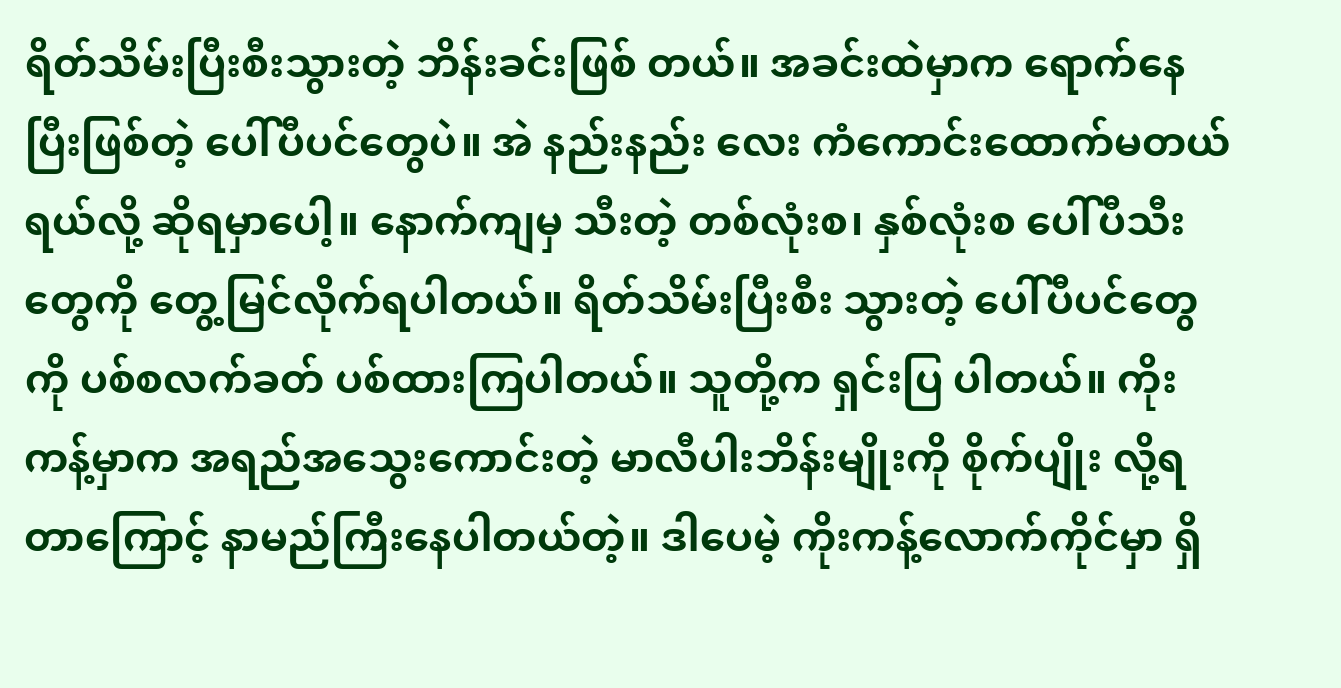ရိတ်သိမ်းပြီးစီးသွားတဲ့ ဘိန်းခင်းဖြစ် တယ်။ အခင်းထဲမှာက ရောက်နေပြီးဖြစ်တဲ့ ပေါ်ပီပင်တွေပဲ။ အဲ နည်းနည်း လေး ကံကောင်းထောက်မတယ်ရယ်လို့ ဆိုရမှာပေါ့။ နောက်ကျမှ သီးတဲ့ တစ်လုံးစ၊ နှစ်လုံးစ ပေါ်ပီသီးတွေကို တွေ့မြင်လိုက်ရပါတယ်။ ရိတ်သိမ်းပြီးစီး သွားတဲ့ ပေါ်ပီပင်တွေကို ပစ်စလက်ခတ် ပစ်ထားကြပါတယ်။ သူတို့က ရှင်းပြ ပါတယ်။ ကိုးကန့်မှာက အရည်အသွေးကောင်းတဲ့ မာလီပါးဘိန်းမျိုးကို စိုက်ပျိုး လို့ရတာကြောင့် နာမည်ကြီးနေပါတယ်တဲ့။ ဒါပေမဲ့ ကိုးကန့်လောက်ကိုင်မှာ ရှိ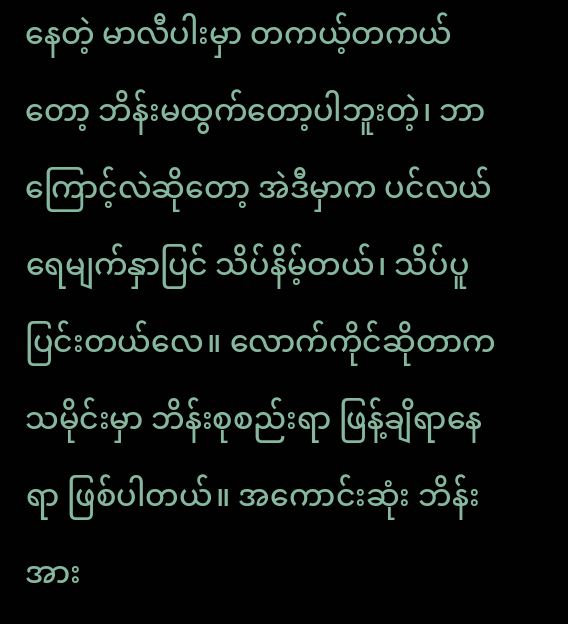နေတဲ့ မာလီပါးမှာ တကယ့်တကယ်တော့ ဘိန်းမထွက်တော့ပါဘူးတဲ့၊ ဘာ ကြောင့်လဲဆိုတော့ အဲဒီမှာက ပင်လယ်ရေမျက်နှာပြင် သိပ်နိမ့်တယ်၊ သိပ်ပူ ပြင်းတယ်လေ။ လောက်ကိုင်ဆိုတာက သမိုင်းမှာ ဘိန်းစုစည်းရာ ဖြန့်ချိရာနေရာ ဖြစ်ပါတယ်။ အကောင်းဆုံး ဘိန်းအား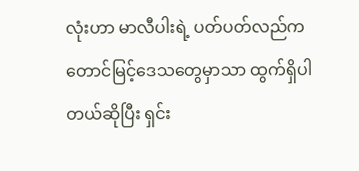လုံးဟာ မာလီပါးရဲ့ ပတ်ပတ်လည်က တောင်မြင့်ဒေသတွေမှာသာ ထွက်ရှိပါတယ်ဆိုပြီး ရှင်း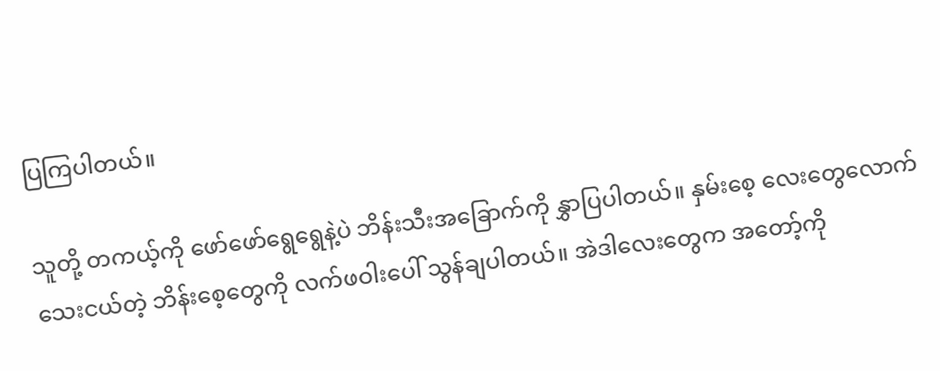ပြကြပါတယ်။

သူတို့ တကယ့်ကို ဖော်ဖော်ရွေရွေနဲ့ပဲ ဘိန်းသီးအခြောက်ကို နွှာပြပါတယ်။ နှမ်းစေ့ လေးတွေလောက် သေးငယ်တဲ့ ဘိန်းစေ့တွေကို လက်ဖဝါးပေါ် သွန်ချပါတယ်။ အဲဒါလေးတွေက အတော့်ကို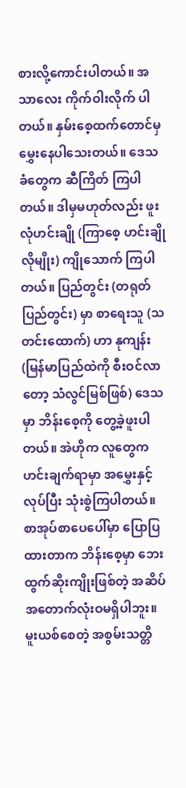စားလို့ကောင်းပါတယ်။ အသာလေး ကိုက်ဝါးလိုက် ပါတယ်။ နှမ်းစေ့ထက်တောင်မှ မွှေးနေပါသေးတယ်။ ဒေသခံတွေက ဆီကြိတ် ကြပါတယ်။ ဒါမှမဟုတ်လည်း ဖူးလုံဟင်းချို (ကြာစေ့ ဟင်းချိုလိုမျိုး) ကျိုသောက် ကြပါတယ်။ ပြည်တွင်း (တရုတ်ပြည်တွင်း) မှာ စာရေးသူ (သတင်းထောက်) ဟာ နုကျန်း (မြန်မာပြည်ထဲကို စီးဝင်လာတော့ သံလွင်မြစ်ဖြစ်) ဒေသမှာ ဘိန်းစေ့ကို တွေ့ခဲ့ဖူးပါတယ်။ အဲဟိုက လူတွေက ဟင်းချက်ရာမှာ အမွှေးနှင့် လုပ်ပြီး သုံးစွဲကြပါတယ်။ စာအုပ်စာပေပေါ်မှာ ပြောပြထားတာက ဘိန်းစေ့မှာ ဘေးထွက်ဆိုးကျိုးဖြစ်တဲ့ အဆိပ်အတောက်လုံးဝမရှိပါဘူး။ မူးယစ်စေတဲ့ အစွမ်းသတ္တိ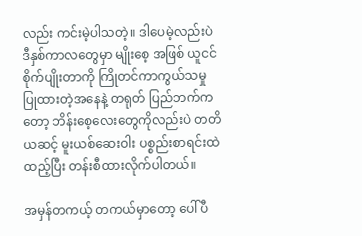လည်း ကင်းမဲ့ပါသတဲ့။ ဒါပေမဲ့လည်းပဲ ဒီနှစ်ကာလတွေမှာ မျိုးစေ့ အဖြစ် ယူငင်စိုက်ပျိုးတာကို ကြိုတင်ကာကွယ်သမှု ပြုထားတဲ့အနေနဲ့ တရုတ် ပြည်ဘက်ကတော့ ဘိန်းစေ့လေးတွေကိုလည်းပဲ တတိယဆင့် မူးယစ်ဆေးဝါး ပစ္စည်းစာရင်းထဲ ထည့်ပြီး တန်းစီထားလိုက်ပါတယ်။

အမှန်တကယ့် တကယ်မှာတော့ ပေါ်ပီ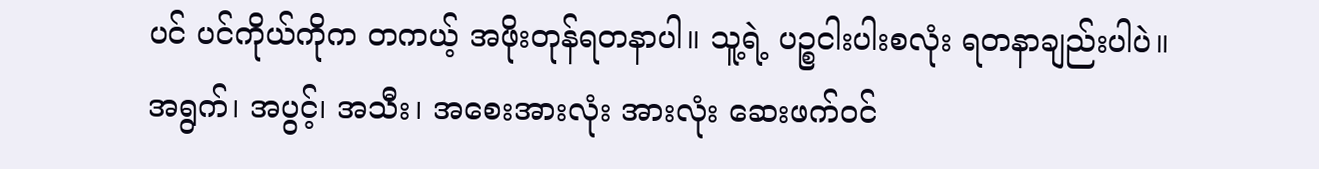ပင် ပင်ကိုယ်ကိုက တကယ့် အဖိုးတုန်ရတနာပါ။ သူ့ရဲ့ ပဉ္စငါးပါးစလုံး ရတနာချည်းပါပဲ။ အရွက်၊ အပွင့်၊ အသီး၊ အစေးအားလုံး အားလုံး ဆေးဖက်ဝင်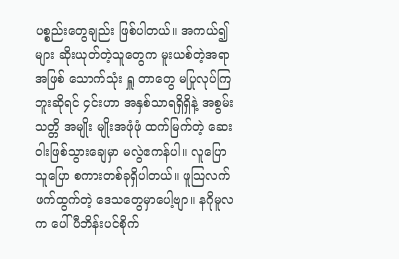ပစ္စည်းတွေချည်း ဖြစ်ပါတယ်။ အကယ်၍များ ဆိုးယုတ်တဲ့သူတွေက မူးယစ်တဲ့အရာအဖြစ် သောက်သုံး ရှူ တာတွေ မပြုလုပ်ကြဘူးဆိုရင် ၄င်းဟာ အနှစ်သာရရှိရှိနဲ့ အစွမ်းသတ္တိ အမျိုး မျိုးအဖုံဖုံ ထက်မြက်တဲ့ ဆေးဝါးဖြစ်သွားချေမှာ မလွဲဧကန်ပါ။ လူပြော သူပြော စကားတစ်ခုရှိပါတယ်။ ဖူသြလက်ဖက်ထွက်တဲ့ ဒေသတွေမှာပေါ့ဗျာ။ နဂိုမူလက ပေါ်ပီဘိန်းပင်စိုက်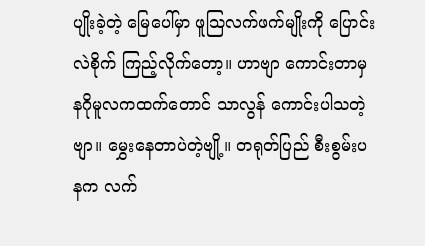ပျိုးခဲ့တဲ့ မြေပေါ်မှာ ဖူသြလက်ဖက်မျိုးကို ပြောင်းလဲစိုက် ကြည့်လိုက်တော့။ ဟာဗျာ ကောင်းတာမှ နဂိုမူလကထက်တောင် သာလွန် ကောင်းပါသတဲ့ဗျာ။ မွှေးနေတာပဲတဲ့ဗျို့။ တရုတ်ပြည် စီးစွမ်းပနက လက်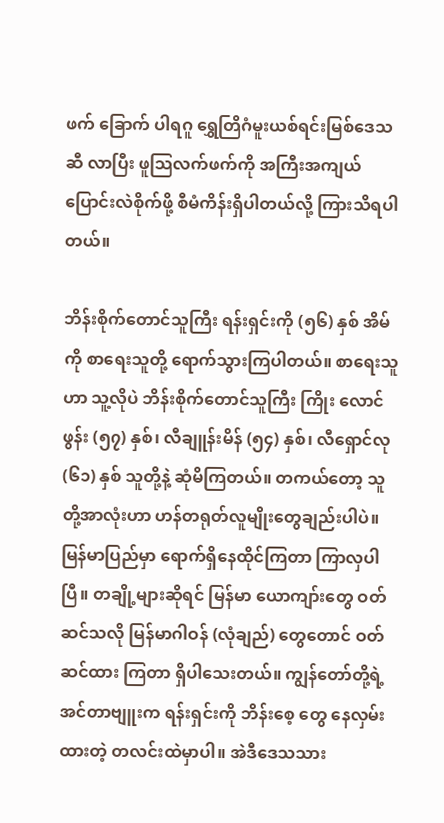ဖက် ခြောက် ပါရဂူ ရွှေတြိဂံမူးယစ်ရင်းမြစ်ဒေသဆီ လာပြီး ဖူသြလက်ဖက်ကို အကြီးအကျယ် ပြောင်းလဲစိုက်ဖို့ စီမံကိန်းရှိပါတယ်လို့ ကြားသိရပါတယ်။

ဘိန်းစိုက်တောင်သူကြီး ရန်းရှင်းကို (၅၆) နှစ် အိမ်ကို စာရေးသူတို့ ရောက်သွားကြပါတယ်။ စာရေးသူဟာ သူ့လိုပဲ ဘိန်းစိုက်တောင်သူကြီး ကြိုး လောင်ဖွန်း (၅၇) နှစ်၊ လီချူန်းမိန် (၅၄) နှစ်၊ လီရှောင်လု (၆၁) နှစ် သူတို့နဲ့ ဆုံမိကြတယ်။ တကယ်တော့ သူတို့အာလုံးဟာ ဟန်တရုတ်လူမျိုးတွေချည်းပါပဲ။ မြန်မာပြည်မှာ ရောက်ရှိနေထိုင်ကြတာ ကြာလှပါပြီ။ တချို့များဆိုရင် မြန်မာ ယောကျာ်းတွေ ဝတ်ဆင်သလို မြန်မာဂါဝန် (လုံချည်) တွေတောင် ဝတ်ဆင်ထား ကြတာ ရှိပါသေးတယ်။ ကျွန်တော်တို့ရဲ့ အင်တာဗျူးက ရန်းရှင်းကို ဘိန်းစေ့ တွေ နေလှမ်းထားတဲ့ တလင်းထဲမှာပါ။ အဲဒီဒေသသား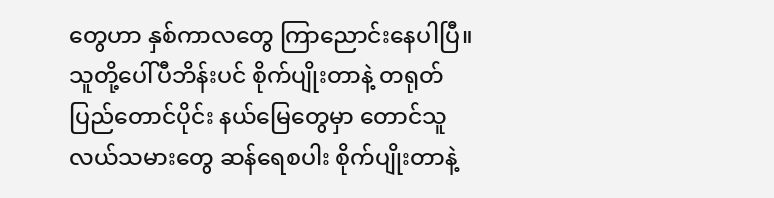တွေဟာ နှစ်ကာလတွေ ကြာညောင်းနေပါပြီ။ သူတို့ပေါ်ပီဘိန်းပင် စိုက်ပျိုးတာနဲ့ တရုတ်ပြည်တောင်ပိုင်း နယ်မြေတွေမှာ တောင်သူလယ်သမားတွေ ဆန်ရေစပါး စိုက်ပျိုးတာနဲ့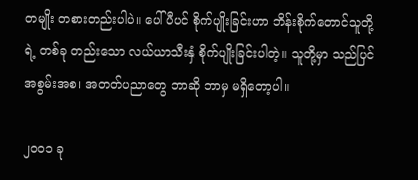တမျိုး တစားတည်းပါပဲ။ ပေါ်ပီပင် စိုက်ပျိုးခြင်းဟာ ဘိန်းစိုက်တောင်သူတို့ရဲ့ တစ်ခု တည်းသော လယ်ယာသီးနှံ စိုက်ပျိုးခြင်းပါတဲ့။ သူတို့မှာ သည်ပြင် အစွမ်းအစ၊ အတတ်ပညာတွေ ဘာဆို ဘာမှ မရှိတော့ပါ။

၂၀ဝ၁ ခု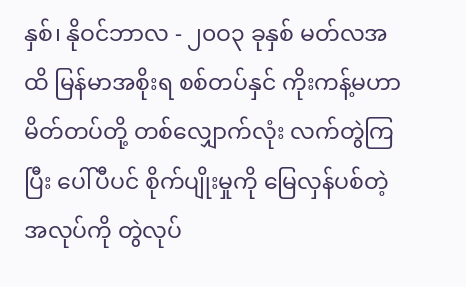နှစ်၊ နိုဝင်ဘာလ - ၂၀ဝ၃ ခုနှစ် မတ်လအထိ မြန်မာအစိုးရ စစ်တပ်နှင် ကိုးကန့်မဟာမိတ်တပ်တို့ တစ်လျှောက်လုံး လက်တွဲကြပြီး ပေါ်ပီပင် စိုက်ပျိုးမှုကို မြေလှန်ပစ်တဲ့ အလုပ်ကို တွဲလုပ်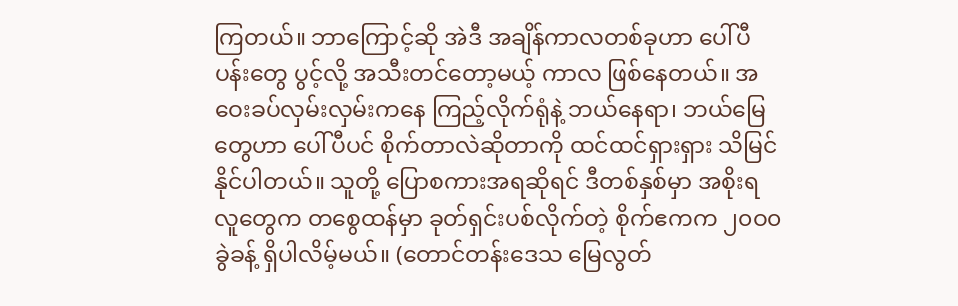ကြတယ်။ ဘာကြောင့်ဆို အဲဒီ အချိန်ကာလတစ်ခုဟာ ပေါ်ပီပန်းတွေ ပွင့်လို့ အသီးတင်တော့မယ့် ကာလ ဖြစ်နေတယ်။ အဝေးခပ်လှမ်းလှမ်းကနေ ကြည့်လိုက်ရုံနဲ့ ဘယ်နေရာ၊ ဘယ်မြေ တွေဟာ ပေါ်ပီပင် စိုက်တာလဲဆိုတာကို ထင်ထင်ရှားရှား သိမြင်နိုင်ပါတယ်။ သူတို့ ပြောစကားအရဆိုရင် ဒီတစ်နှစ်မှာ အစိုးရလူတွေက တစွေထန်မှာ ခုတ်ရှင်းပစ်လိုက်တဲ့ စိုက်ဧကက ၂၀ဝ၀ ခွဲခန့် ရှိပါလိမ့်မယ်။ (တောင်တန်းဒေသ မြေလွတ်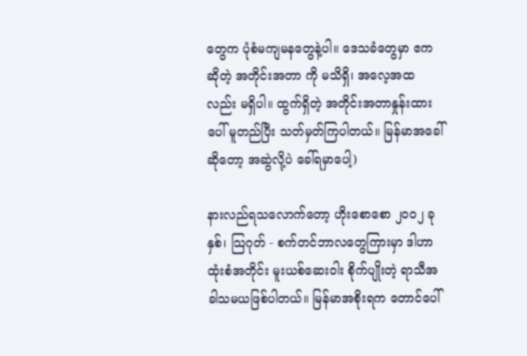တွေက ပုံစံမကျမနတွေနဲ့ပါ။ ဒေသခံတွေမှာ ဧကဆိုတဲ့ အတိုင်းအတာ ကို မသိရှိ၊ အလေ့အထလည်း မရှိပါ။ ထွက်ရှိတဲ့ အတိုင်းအတာနှုန်းထားပေါ် မူတည်ပြီး သတ်မှတ်ကြပါတယ်။ မြန်မာအခေါ်ဆိုတော့ အဆွဲလို့ပဲ ခေါ်ရမှာပေါ့)

နားလည်ရသလောက်တော့ ဟိုးစောစော ၂၀ဝ၂ ခုနှစ်၊ သြဂုတ် - စက်တင်ဘာလတွေကြားမှာ ဒါဟာ ထုံးစံအတိုင်း မူးယစ်ဆေးဝါး စိုက်ပျိုးတဲ့ ရာသီအခါသမယဖြစ်ပါတယ်။ မြန်မာအစိုးရက တောင်ပေါ်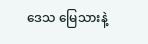ဒေသ မြေသားနဲ့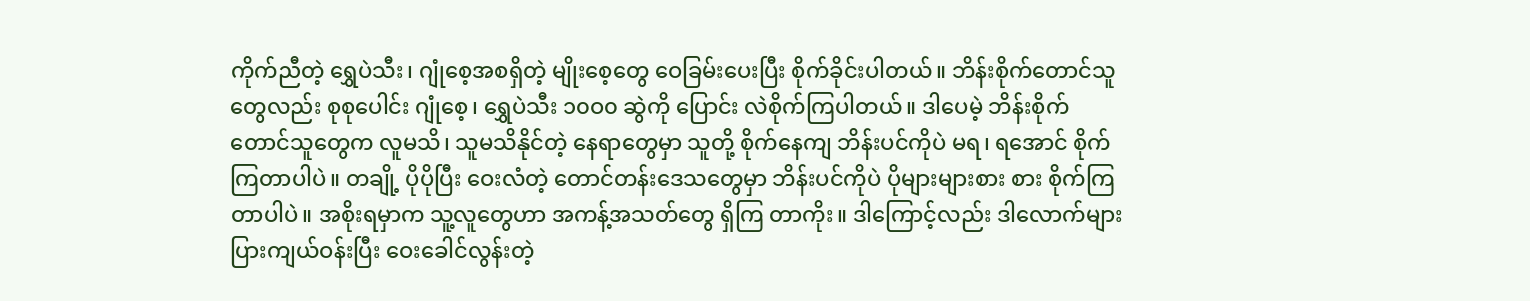ကိုက်ညီတဲ့ ရွှေပဲသီး၊ ဂျုံစေ့အစရှိတဲ့ မျိုးစေ့တွေ ဝေခြမ်းပေးပြီး စိုက်ခိုင်းပါတယ်။ ဘိန်းစိုက်တောင်သူတွေလည်း စုစုပေါင်း ဂျုံစေ့၊ ရွှေပဲသီး ၁၀ဝ၀ ဆွဲကို ပြောင်း လဲစိုက်ကြပါတယ်။ ဒါပေမဲ့ ဘိန်းစိုက်တောင်သူတွေက လူမသိ၊ သူမသိနိုင်တဲ့ နေရာတွေမှာ သူတို့ စိုက်နေကျ ဘိန်းပင်ကိုပဲ မရ၊ ရအောင် စိုက်ကြတာပါပဲ။ တချို့ ပိုပိုပြီး ဝေးလံတဲ့ တောင်တန်းဒေသတွေမှာ ဘိန်းပင်ကိုပဲ ပိုများများစား စား စိုက်ကြတာပါပဲ။ အစိုးရမှာက သူ့လူတွေဟာ အကန့်အသတ်တွေ ရှိကြ တာကိုး။ ဒါကြောင့်လည်း ဒါလောက်များပြားကျယ်ဝန်းပြီး ဝေးခေါင်လွန်းတဲ့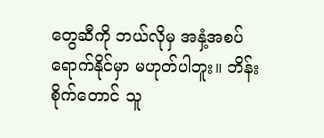တွေဆီကို ဘယ်လိုမှ အနှံ့အစပ် ရောက်နိုင်မှာ မဟုတ်ပါဘူး။ ဘိန်းစိုက်တောင် သူ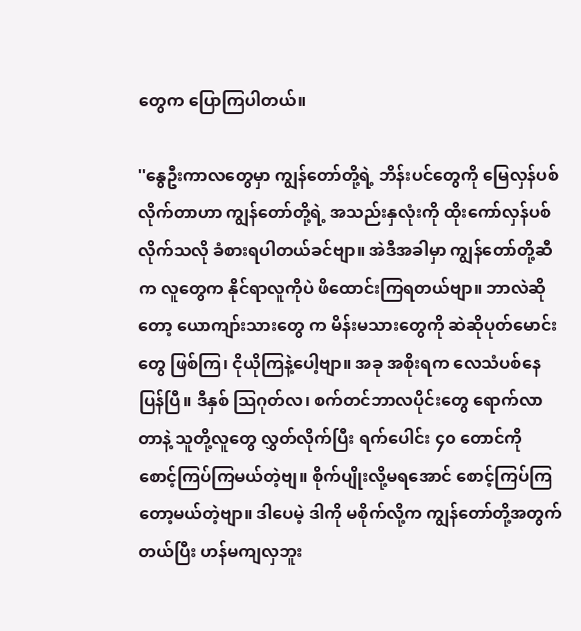တွေက ပြောကြပါတယ်။

''နွေဦးကာလတွေမှာ ကျွန်တော်တို့ရဲ့ ဘိန်းပင်တွေကို မြေလှန်ပစ်လိုက်တာဟာ ကျွန်တော်တို့ရဲ့ အသည်းနှလုံးကို ထိုးကော်လှန်ပစ် လိုက်သလို ခံစားရပါတယ်ခင်ဗျာ။ အဲဒီအခါမှာ ကျွန်တော်တို့ဆီက လူတွေက နိုင်ရာလူကိုပဲ ဖိထောင်းကြရတယ်ဗျာ။ ဘာလဲဆိုတော့ ယောကျာ်းသားတွေ က မိန်းမသားတွေကို ဆဲဆိုပုတ်မောင်းတွေ ဖြစ်ကြ၊ ငိုယိုကြနဲ့ပေါ့ဗျာ။ အခု အစိုးရက လေသံပစ်နေပြန်ပြီ။ ဒီနှစ် သြဂုတ်လ၊ စက်တင်ဘာလပိုင်းတွေ ရောက်လာတာနဲ့ သူတို့လူတွေ လွှတ်လိုက်ပြီး ရက်ပေါင်း ၄၀ တောင်ကို စောင့်ကြပ်ကြမယ်တဲ့ဗျ။ စိုက်ပျိုးလို့မရအောင် စောင့်ကြပ်ကြတော့မယ်တဲ့ဗျာ။ ဒါပေမဲ့ ဒါကို မစိုက်လို့က ကျွန်တော်တို့အတွက် တယ်ပြီး ဟန်မကျလှဘူး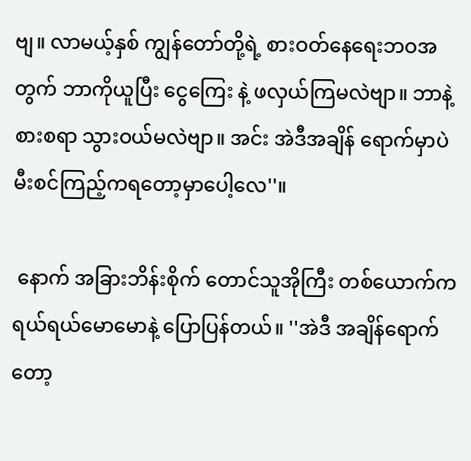ဗျ။ လာမယ့်နှစ် ကျွန်တော်တို့ရဲ့ စားဝတ်နေရေးဘဝအတွက် ဘာကိုယူပြီး ငွေကြေး နဲ့ ဖလှယ်ကြမလဲဗျာ။ ဘာနဲ့ စားစရာ သွားဝယ်မလဲဗျာ။ အင်း အဲဒီအချိန် ရောက်မှာပဲ မီးစင်ကြည့်ကရတော့မှာပေါ့လေ''။

 နောက် အခြားဘိန်းစိုက် တောင်သူအိုကြီး တစ်ယောက်က ရယ်ရယ်မောမောနဲ့ ပြောပြန်တယ်။ ''အဲဒီ အချိန်ရောက်တော့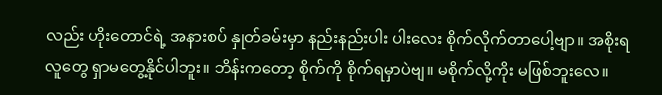လည်း ဟိုးတောင်ရဲ့ အနားစပ် နှုတ်ခမ်းမှာ နည်းနည်းပါး ပါးလေး စိုက်လိုက်တာပေါ့ဗျာ။ အစိုးရလူတွေ ရှာမတွေ့နိုင်ပါဘူး။ ဘိန်းကတော့ စိုက်ကို စိုက်ရမှာပဲဗျ။ မစိုက်လို့ကိုး မဖြစ်ဘူးလေ။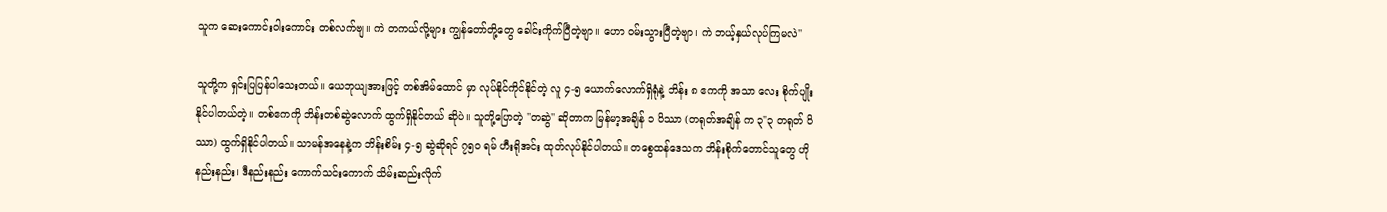သူက ဆေးကောင်းဝါးကောင်း တစ်လက်ဗျ။ ကဲ တကယ်လို့များ ကျွန်တော်တို့တွေ ခေါင်းကိုက်ပြီတဲ့ဗျာ။ ဟော ဝမ်းသွားပြီတဲ့ဗျာ၊ ကဲ ဘယ့်နှယ်လုပ်ကြမလဲ''

သူတို့က ရှင်းပြပြန်ပါသေးတယ်။ ယေဘုယျအားဖြင့် တစ်အိမ်ထောင် မှာ လုပ်နိုင်ကိုင်နိုင်တဲ့ လူ ၄-၅ ယောက်လောက်ရှိရုံနဲ့ ဘိန်း ၈ ဧကကို အသာ လေး စိုက်ပျိုးနိုင်ပါတယ်တဲ့။ တစ်ဧကကို ဘိန်းတစ်ဆွဲလောက် ထွက်ရှိနိုင်တယ် ဆိုပဲ။ သူတို့ပြောတဲ့ ''တဆွဲ'' ဆိုတာက မြန်မာ့အချိန် ၁ ပိဿာ (တရုတ်အချိန် က ၃"၃ တရုတ် ပိဿာ) ထွက်ရှိနိုင်ပါတယ်။ သာမန်အနေနဲ့က ဘိန်းစိမ်း ၄-၅ ဆွဲဆိုရင် ၇၅၀ ရမ် ဟီးရိုအင်း ထုတ်လုပ်နိုင်ပါတယ်။ တစွေထန်ဒေသက ဘိန်းစိုက်တောင်သူတွေ ဟိုနည်းနည်း၊ ဒီနည်းနည်း ကောက်သင်းကောက် သိမ်းဆည်းလိုက်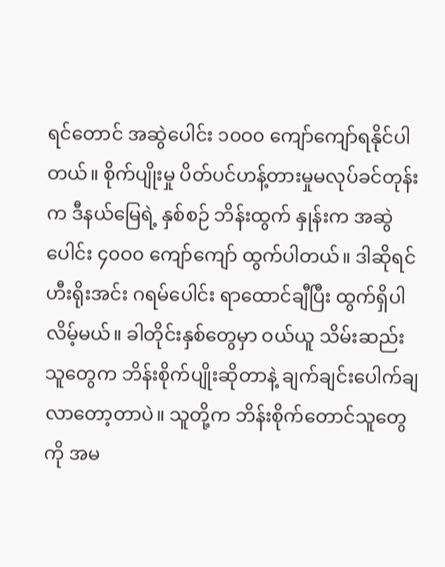ရင်တောင် အဆွဲပေါင်း ၁၀ဝ၀ ကျော်ကျော်ရနိုင်ပါတယ်။ စိုက်ပျိုးမှု ပိတ်ပင်ဟန့်တားမှုမလုပ်ခင်တုန်းက ဒီနယ်မြေရဲ့ နှစ်စဉ် ဘိန်းထွက် နှုန်းက အဆွဲပေါင်း ၄၀ဝ၀ ကျော်ကျော် ထွက်ပါတယ်။ ဒါဆိုရင် ဟီးရိုးအင်း ဂရမ်ပေါင်း ရာထောင်ချီပြီး ထွက်ရှိပါလိမ့်မယ်။ ခါတိုင်းနှစ်တွေမှာ ဝယ်ယူ သိမ်းဆည်းသူတွေက ဘိန်းစိုက်ပျိုးဆိုတာနဲ့ ချက်ချင်းပေါက်ချလာတော့တာပဲ။ သူတို့က ဘိန်းစိုက်တောင်သူတွေကို အမ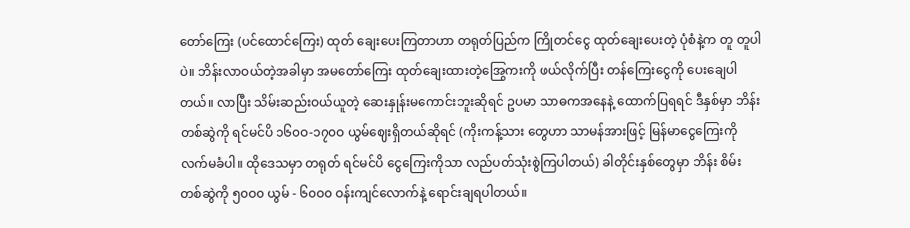တော်ကြေး (ပင်ထောင်ကြေး) ထုတ် ချေးပေးကြတာဟာ တရုတ်ပြည်က ကြိုတင်ငွေ ထုတ်ချေးပေးတဲ့ ပုံစံနဲ့က တူ တူပါပဲ။ ဘိန်းလာဝယ်တဲ့အခါမှာ အမတော်ကြေး ထုတ်ချေးထားတဲ့အြွေကးကို ဖယ်လိုက်ပြီး တန်ကြေးငွေကို ပေးချေပါတယ်။ လာပြီး သိမ်းဆည်းဝယ်ယူတဲ့ ဆေးနှုန်းမကောင်းဘူးဆိုရင် ဥပမာ သာဓကအနေနဲ့ ထောက်ပြရရင် ဒီနှစ်မှာ ဘိန်းတစ်ဆွဲကို ရင်မင်ပိ ၁၆၀ဝ-၁၇၀ဝ ယွမ်ဈေးရှိတယ်ဆိုရင် (ကိုးကန့်သား တွေဟာ သာမန်အားဖြင့် မြန်မာငွေကြေးကို လက်မခံပါ။ ထိုဒေသမှာ တရုတ် ရင်မင်ပိ ငွေကြေးကိုသာ လည်ပတ်သုံးစွဲကြပါတယ်) ခါတိုင်းနှစ်တွေမှာ ဘိန်း စိမ်း တစ်ဆွဲကို ၅၀ဝ၀ ယွမ် - ၆၀ဝ၀ ဝန်းကျင်လောက်နဲ့ ရောင်းချရပါတယ်။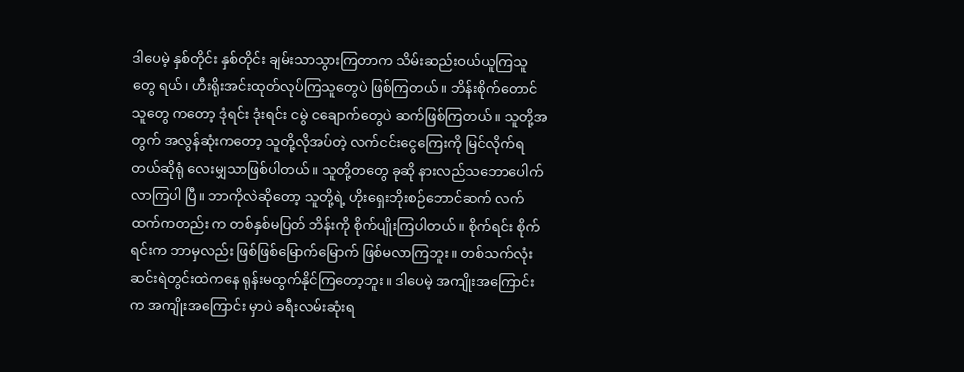ဒါပေမဲ့ နှစ်တိုင်း နှစ်တိုင်း ချမ်းသာသွားကြတာက သိမ်းဆည်းဝယ်ယူကြသူတွေ ရယ်၊ ဟီးရိုးအင်းထုတ်လုပ်ကြသူတွေပဲ ဖြစ်ကြတယ်။ ဘိန်းစိုက်တောင်သူတွေ ကတော့ ဒုံရင်း ဒုံးရင်း ငမွဲ ငချောက်တွေပဲ ဆက်ဖြစ်ကြတယ်။ သူတို့အတွက် အလွန်ဆုံးကတော့ သူတို့လိုအပ်တဲ့ လက်ငင်းငွေကြေးကို မြင်လိုက်ရတယ်ဆိုရုံ လေးမျှသာဖြစ်ပါတယ်။ သူတို့တတွေ ခုဆို နားလည်သဘောပေါက်လာကြပါ ပြီ။ ဘာကိုလဲဆိုတော့ သူတို့ရဲ့ ဟိုးရှေးဘိုးစဉ်ဘောင်ဆက် လက်ထက်ကတည်း က တစ်နှစ်မပြတ် ဘိန်းကို စိုက်ပျိုးကြပါတယ်။ စိုက်ရင်း စိုက်ရင်းက ဘာမှလည်း ဖြစ်ဖြစ်မြောက်မြောက် ဖြစ်မလာကြဘူး။ တစ်သက်လုံး ဆင်းရဲတွင်းထဲကနေ ရုန်းမထွက်နိုင်ကြတော့ဘူး။ ဒါပေမဲ့ အကျိုးအကြောင်းက အကျိုးအကြောင်း မှာပဲ ခရီးလမ်းဆုံးရ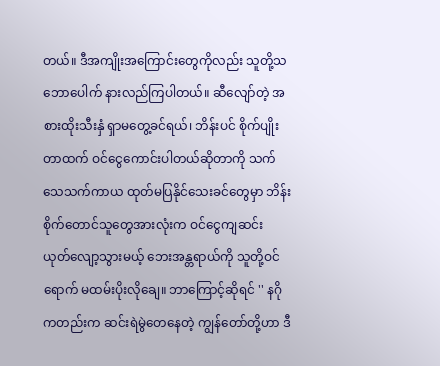တယ်။ ဒီအကျိုးအကြောင်းတွေကိုလည်း သူတို့သဘောပေါက် နားလည်ကြပါတယ်။ ဆီလျော်တဲ့ အစားထိုးသီးနှံ ရှာမတွေ့ခင်ရယ်၊ ဘိန်းပင် စိုက်ပျိုးတာထက် ဝင်ငွေကောင်းပါတယ်ဆိုတာကို သက်သေသက်ကာယ ထုတ်မပြနိုင်သေးခင်တွေမှာ ဘိန်းစိုက်တောင်သူတွေအားလုံးက ဝင်ငွေကျဆင်း ယုတ်လျော့သွားမယ့် ဘေးအန္တရာယ်ကို သူတို့ဝင်ရောက် မထမ်းပိုးလိုချေ။ ဘာကြောင့်ဆိုရင် '' နဂိုကတည်းက ဆင်းရဲမွဲတေနေတဲ့ ကျွန်တော်တို့ဟာ ဒီ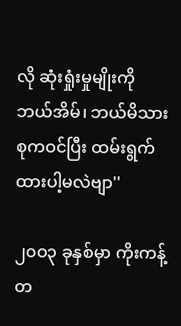လို ဆုံးရှုံးမှုမျိုးကို ဘယ်အိမ်၊ ဘယ်မိသားစုကဝင်ပြီး ထမ်းရွက်ထားပါ့မလဲဗျာ''

၂၀ဝ၃ ခုနှစ်မှာ ကိုးကန့်တ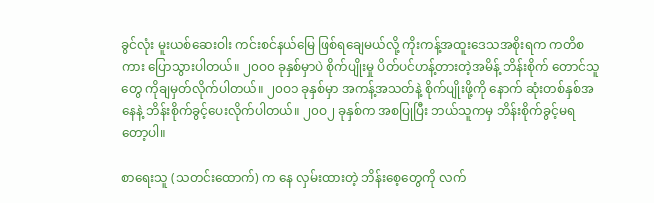ခွင်လုံး မူးယစ်ဆေးဝါး ကင်းစင်နယ်မြေ ဖြစ်ရချေမယ်လို့ ကိုးကန့်အထူးဒေသအစိုးရက ကတိစကား ပြောသွားပါတယ်။ ၂၀ဝ၀ ခုနှစ်မှာပဲ စိုက်ပျိုးမှု ပိတ်ပင်ဟန့်တားတဲ့အမိန့် ဘိန်းစိုက် တောင်သူတွေ ကိုချမှတ်လိုက်ပါတယ်။ ၂၀ဝ၁ ခုနှစ်မှာ အကန့်အသတ်နဲ့ စိုက်ပျိုးဖို့ကို နောက် ဆုံးတစ်နှစ်အနေနဲ့ ဘိန်းစိုက်ခွင့်ပေးလိုက်ပါတယ်။ ၂၀ဝ၂ ခုနှစ်က အစပြုပြီး ဘယ်သူကမှ ဘိန်းစိုက်ခွင့်မရတော့ပါ။

စာရေးသူ (သတင်းထောက်) က နေ လှမ်းထားတဲ့ ဘိန်းစေ့တွေကို လက်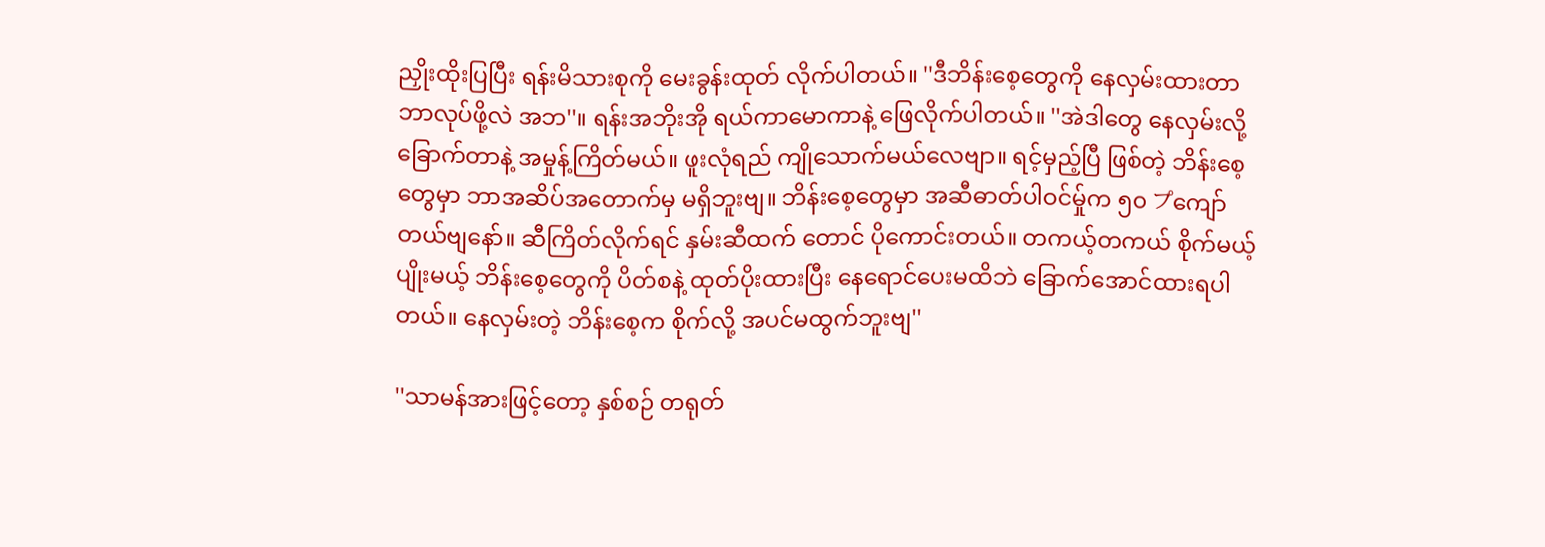ညှိုးထိုးပြပြီး ရန်းမိသားစုကို မေးခွန်းထုတ် လိုက်ပါတယ်။ ''ဒီဘိန်းစေ့တွေကို နေလှမ်းထားတာ ဘာလုပ်ဖို့လဲ အဘ''။ ရန်းအဘိုးအို ရယ်ကာမောကာနဲ့ ဖြေလိုက်ပါတယ်။ ''အဲဒါတွေ နေလှမ်းလို့ ခြောက်တာနဲ့ အမှုန့်ကြိတ်မယ်။ ဖူးလုံရည် ကျိုသောက်မယ်လေဗျာ။ ရင့်မှည့်ပြီ ဖြစ်တဲ့ ဘိန်းစေ့တွေမှာ ဘာအဆိပ်အတောက်မှ မရှိဘူးဗျ။ ဘိန်းစေ့တွေမှာ အဆီဓာတ်ပါဝင်မှ်ုက ၅၀ プကျော်တယ်ဗျနော်။ ဆီကြိတ်လိုက်ရင် နှမ်းဆီထက် တောင် ပိုကောင်းတယ်။ တကယ့်တကယ် စိုက်မယ့်ပျိုးမယ့် ဘိန်းစေ့တွေကို ပိတ်စနဲ့ ထုတ်ပိုးထားပြီး နေရောင်ပေးမထိဘဲ ခြောက်အောင်ထားရပါတယ်။ နေလှမ်းတဲ့ ဘိန်းစေ့က စိုက်လို့ အပင်မထွက်ဘူးဗျ''

''သာမန်အားဖြင့်တော့ နှစ်စဉ် တရုတ်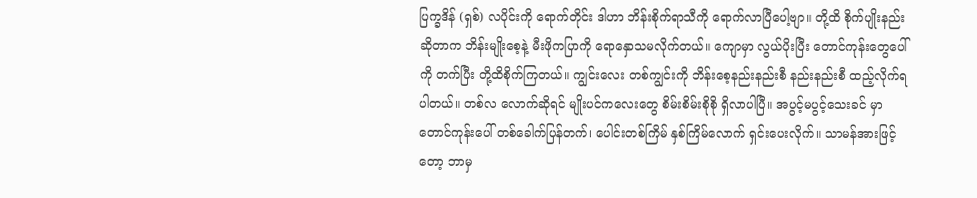ပြက္ခဒိန် (ရှစ်) လပိုင်းကို ရောက်တိုင်း ဒါဟာ ဘိန်းစိုက်ရာသီကို ရောက်လာပြီပေါ့ဗျာ။ တို့ထိ စိုက်ပျိုးနည်း ဆိုတာက ဘိန်းမျိုးစေ့နဲ့ မီးဖိုကပြာကို ရောနှောသမလိုက်တယ်။ ကျောမှာ လွယ်ပိုးပြီး တောင်ကုန်းတွေပေါ်ကို တက်ပြီး တို့ထိစိုက်ကြတယ်။ ကျွင်းလေး တစ်ကျွင်းကို ဘိန်းစေ့နည်းနည်းစီ နည်းနည်းစီ ထည့်လိုက်ရပါတယ်။ တစ်လ လောက်ဆိုရင် မျိုးပင်ကလေးတွေ စိမ်းစိမ်းစိုစို ရှိလာပါပြီ။ အပွင့်မပွင့်သေးခင် မှာ တောင်ကုန်းပေါ် တစ်ခေါက်ပြန်တက်၊ ပေါင်းတစ်ကြိမ် နှစ်ကြိမ်လောက် ရှင်းပေးလိုက်။ သာမန်အားဖြင့်တော့ ဘာမှ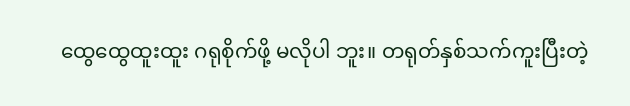ထွေထွေထူးထူး ဂရုစိုက်ဖို့ မလိုပါ ဘူး။ တရုတ်နှစ်သက်ကူးပြီးတဲ့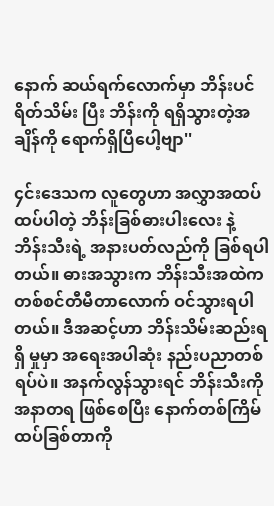နောက် ဆယ်ရက်လောက်မှာ ဘိန်းပင် ရိတ်သိမ်း ပြီး ဘိန်းကို ရရှိသွားတဲ့အချိန်ကို ရောက်ရှိပြီပေါ့ဗျာ''

၄င်းဒေသက လူတွေဟာ အလွှာအထပ်ထပ်ပါတဲ့ ဘိန်းခြစ်ဓားပါးလေး နဲ့ ဘိန်းသီးရဲ့ အနားပတ်လည်ကို ခြစ်ရပါတယ်။ ဓားအသွားက ဘိန်းသီးအထဲက တစ်စင်တီမီတာလောက် ဝင်သွားရပါတယ်။ ဒီအဆင့်ဟာ ဘိန်းသိမ်းဆည်းရရှိ မှုမှာ အရေးအပါဆုံး နည်းပညာတစ်ရပ်ပဲ။ အနက်လွန်သွားရင် ဘိန်းသီးကို အနာတရ ဖြစ်စေပြီး နောက်တစ်ကြိမ် ထပ်ခြစ်တာကို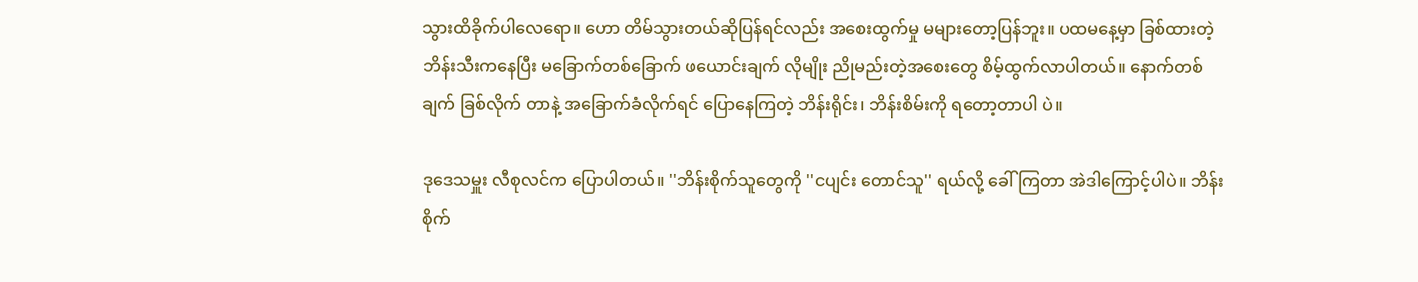သွားထိခိုက်ပါလေရော။ ဟော တိမ်သွားတယ်ဆိုပြန်ရင်လည်း အစေးထွက်မှု မများတော့ပြန်ဘူး။ ပထမနေ့မှာ ခြစ်ထားတဲ့ ဘိန်းသီးကနေပြီး မခြောက်တစ်ခြောက် ဖယောင်းချက် လိုမျိုး ညိုမည်းတဲ့အစေးတွေ စိမ့်ထွက်လာပါတယ်။ နောက်တစ်ချက် ခြစ်လိုက် တာနဲ့ အခြောက်ခံလိုက်ရင် ပြောနေကြတဲ့ ဘိန်းရိုင်း၊ ဘိန်းစိမ်းကို ရတော့တာပါ ပဲ။

ဒုဒေသမှူး လီစုလင်က ပြောပါတယ်။ ''ဘိန်းစိုက်သူတွေကို ''ငပျင်း တောင်သူ'' ရယ်လို့ ခေါ်ကြတာ အဲဒါကြောင့်ပါပဲ။ ဘိန်းစိုက်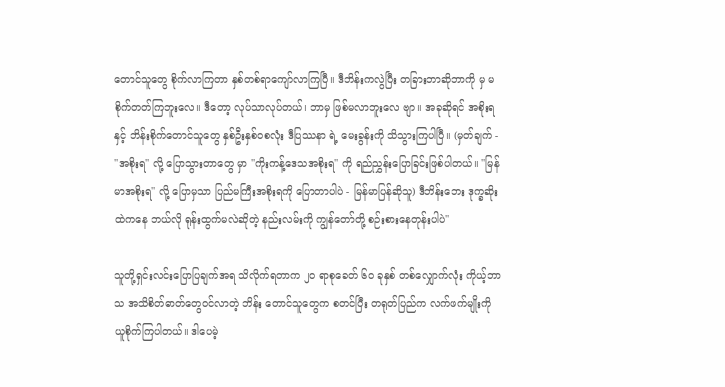တောင်သူတွေ စိုက်လာကြတာ နှစ်တစ်ရာကျော်လာကြပြီ။ ဒီဘိန်းကလွဲပြီး တခြားဘာဆိုဘာကို မှ မစိုက်တတ်ကြဘူးလေ။ ဒီတော့ လုပ်သာလုပ်တယ်၊ ဘာမှ ဖြစ်မလာဘူးလေ ဗျာ။ အခုဆိုရင် အစိုးရနှင့် ဘိန်းစိုက်တောင်သူတွေ နှစ်ဦးနှစ်ဝစလုံး ဒီပြဿနာ ရဲ့ မေးခွန်းကို သိသွားကြပါပြီ။ (မှတ်ချက် - ''အစိုးရ'' လို့ ပြောသွားတာတွေ မှာ ''ကိုးကန့်ဒေသအစိုးရ'' ကို ရည်ညွှန်းပြောခြင်းဖြစ်ပါတယ်။ ''မြန်မာအစိုးရ'' လို့ ပြောမှသာ ပြည်မကြီးအစိုးရကို ပြောတာပါပဲ - မြန်မာပြန်ဆိုသူ) ဒီဘိန်းဘေး ဒုက္ခဆိုးထဲကနေ ဘယ်လို ရုန်းထွက်မလဲဆိုတဲ့ နည်းလမ်းကို ကျွန်တော်တို့ စဉ်းစားနေတုန်းပါပဲ''

သူတို့ရှင်းလင်းပြောပြချက်အရ သိလိုက်ရတာက ၂၀ ရာစုခေတ် ၆၀ ခုနှစ် တစ်လျှောက်လုံး ကိုယ့်ဘာသ အသိစိတ်ဓာတ်တွေဝင်လာတဲ့ ဘိန်း တောင်သူတွေက စတင်ပြီး တရုတ်ပြည်က လက်ဖက်မျိုးကို ယူစိုက်ကြပါတယ်။ ဒါပေမဲ့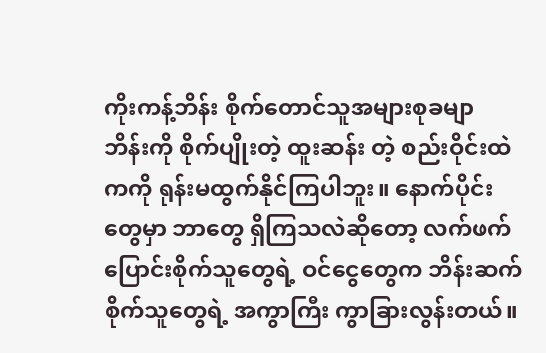ကိုးကန့်ဘိန်း စိုက်တောင်သူအများစုခမျာ ဘိန်းကို စိုက်ပျိုးတဲ့ ထူးဆန်း တဲ့ စည်းဝိုင်းထဲကကို ရုန်းမထွက်နိုင်ကြပါဘူး။ နောက်ပိုင်းတွေမှာ ဘာတွေ ရှိကြသလဲဆိုတော့ လက်ဖက်ပြောင်းစိုက်သူတွေရဲ့ ဝင်ငွေတွေက ဘိန်းဆက် စိုက်သူတွေရဲ့ အကွာကြီး ကွာခြားလွန်းတယ်။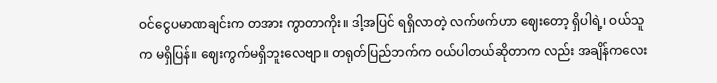ဝင်ငွေပမာဏချင်းက တအား ကွာတာကိုး။ ဒါ့အပြင် ရရှိလာတဲ့ လက်ဖက်ဟာ ဈေးတော့ ရှိပါရဲ့၊ ဝယ်သူက မရှိပြန်။ ဈေးကွက်မရှိဘူးလေဗျာ။ တရုတ်ပြည်ဘက်က ဝယ်ပါတယ်ဆိုတာက လည်း အချိန်ကလေး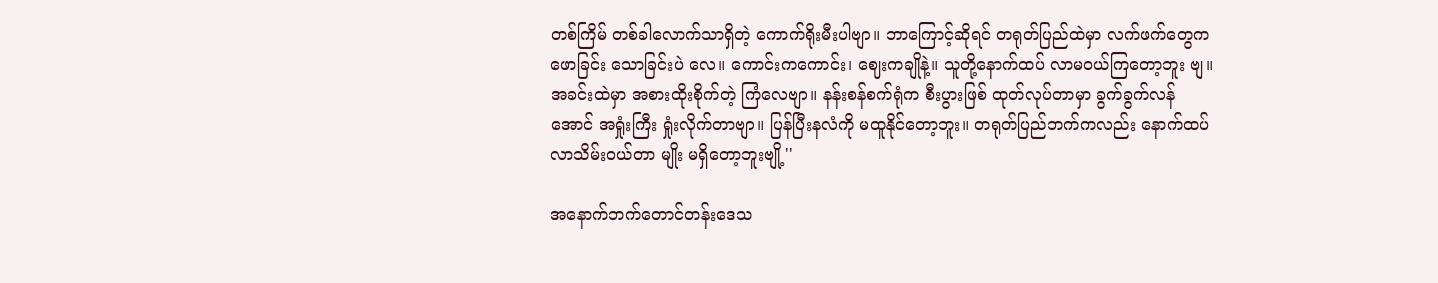တစ်ကြိမ် တစ်ခါလောက်သာရှိတဲ့ ကောက်ရိုးမီးပါဗျာ။ ဘာကြောင့်ဆိုရင် တရုတ်ပြည်ထဲမှာ လက်ဖက်တွေက ဖောခြင်း သောခြင်းပဲ လေ။ ကောင်းကကောင်း၊ ဈေးကချိုနဲ့။ သူတို့နောက်ထပ် လာမဝယ်ကြတော့ဘူး ဗျ။ အခင်းထဲမှာ အစားထိုးစိုက်တဲ့ ကြံလေဗျာ။ နန်းစန်စက်ရုံက စီးပွားဖြစ် ထုတ်လုပ်တာမှာ ခွက်ခွက်လန်အောင် အရှုံးကြီး ရှုံးလိုက်တာဗျာ။ ပြန်ပြီးနလံကို မထူနိုင်တော့ဘူး။ တရုတ်ပြည်ဘက်ကလည်း နောက်ထပ် လာသိမ်းဝယ်တာ မျိုး မရှိတော့ဘူးဗျို့''

အနောက်ဘက်တောင်တန်းဒေသ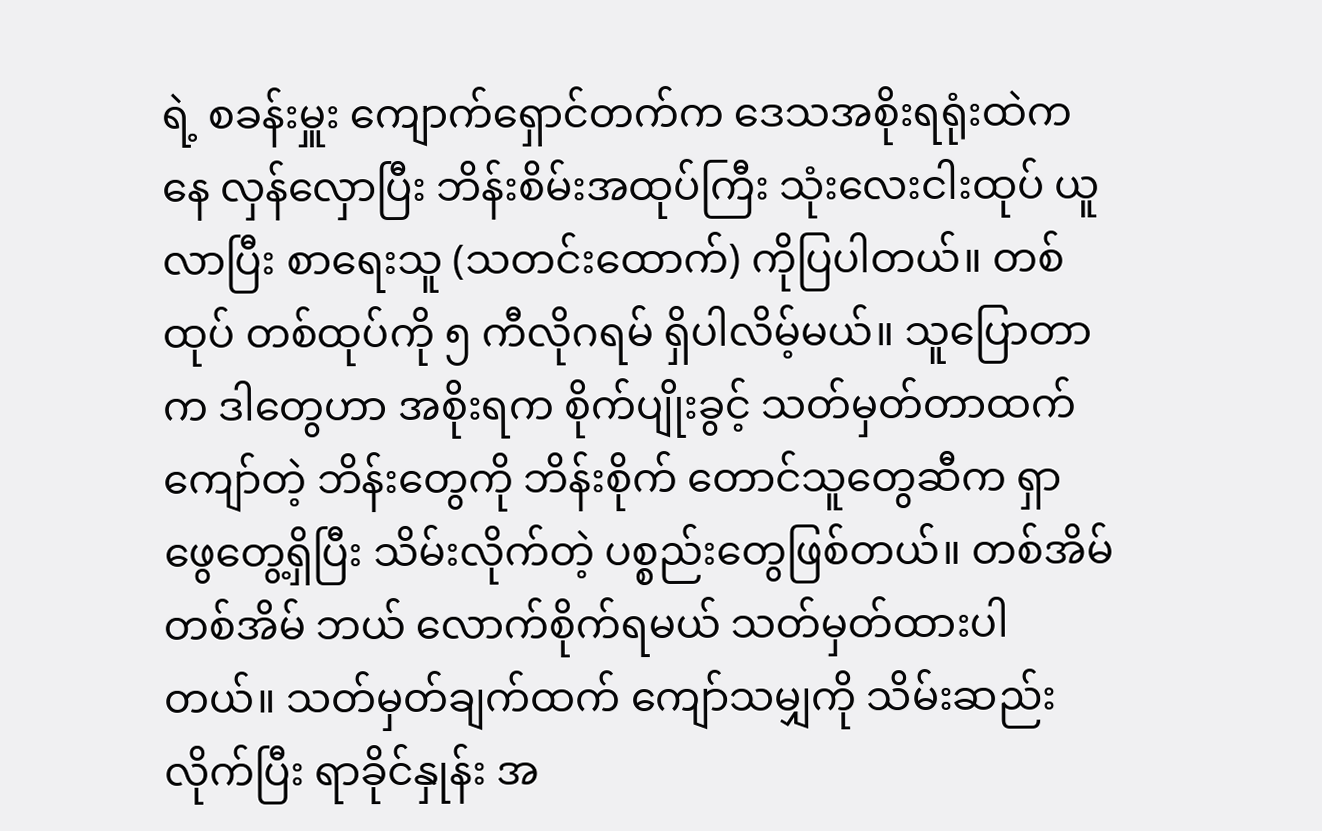ရဲ့ စခန်းမှူး ကျောက်ရှောင်တက်က ဒေသအစိုးရရုံးထဲကနေ လှန်လှောပြီး ဘိန်းစိမ်းအထုပ်ကြီး သုံးလေးငါးထုပ် ယူလာပြီး စာရေးသူ (သတင်းထောက်) ကိုပြပါတယ်။ တစ်ထုပ် တစ်ထုပ်ကို ၅ ကီလိုဂရမ် ရှိပါလိမ့်မယ်။ သူပြောတာက ဒါတွေဟာ အစိုးရက စိုက်ပျိုးခွင့် သတ်မှတ်တာထက်ကျော်တဲ့ ဘိန်းတွေကို ဘိန်းစိုက် တောင်သူတွေဆီက ရှာ ဖွေတွေ့ရှိပြီး သိမ်းလိုက်တဲ့ ပစ္စည်းတွေဖြစ်တယ်။ တစ်အိမ် တစ်အိမ် ဘယ် လောက်စိုက်ရမယ် သတ်မှတ်ထားပါတယ်။ သတ်မှတ်ချက်ထက် ကျော်သမျှကို သိမ်းဆည်းလိုက်ပြီး ရာခိုင်နှုန်း အ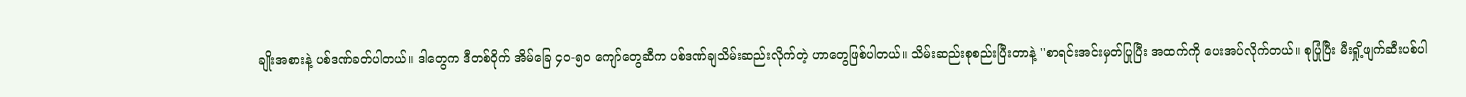ချိုးအစားနဲ့ ပစ်ဒဏ်ခတ်ပါတယ်။ ဒါတွေက ဒီတစ်ဝိုက် အိမ်ခြေ ၄၀-၅၀ ကျော်တွေဆီက ပစ်ဒဏ်ချသိမ်းဆည်းလိုက်တဲ့ ဟာတွေဖြစ်ပါတယ်။ သိမ်းဆည်းစုစည်းပြီးတာနဲ့ ''စာရင်းအင်းမှတ်ပြုပြီး အထက်ကို ပေးအပ်လိုက်တယ်။ စုပြုံပြီး မီးရှို့ဖျက်ဆီးပစ်ပါ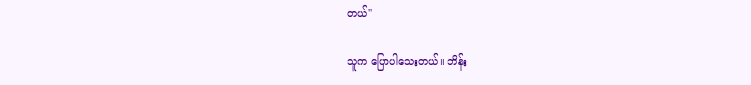တယ်''

သူက ပြောပါသေးတယ်။ ဘိန်း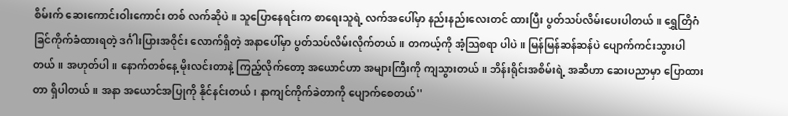စိမ်းက် ဆေးကောင်းဝါးကောင်း တစ် လက်ဆိုပဲ။ သူပြောနေရင်းက စာရေးသူရဲ့ လက်အပေါ်မှာ နည်းနည်းလေးတင် ထားပြီး ပွတ်သပ်လိမ်းပေးပါတယ်။ ရွှေတြိဂံ ခြင်ကိုက်ခံထားရတဲ့ ဒင်္ဂါးပြားအဝိုင်း လောက်ရှိတဲ့ အနာပေါ်မှာ ပွတ်သပ်လိမ်းလိုက်တယ်။ တကယ့်ကို အံ့သြစရာ ပါပဲ။ မြန်မြန်ဆန်ဆန်ပဲ ပျောက်ကင်းသွားပါတယ်။ အဟုတ်ပါ။ နောက်တစ်နေ့ မိုးလင်းတာနဲ့ ကြည့်လိုက်တော့ အယောင်ဟာ အများကြီးကို ကျသွားတယ်။ ဘိန်းရိုင်းအစိမ်းရဲ့ အဆီဟာ ဆေးပညာမှာ ပြောထားတာ ရှိပါတယ်။ အနာ အယောင်အပြုကို နိုင်နင်းတယ်၊ နာကျင်ကိုက်ခဲတာကို ပျောက်စေတယ်''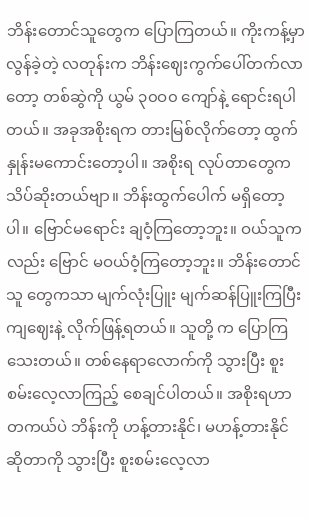ဘိန်းတောင်သူတွေက ပြောကြတယ်။ ကိုးကန့်မှာ လွန်ခဲ့တဲ့ လတုန်းက ဘိန်းဈေးကွက်ပေါ်တက်လာတော့ တစ်ဆွဲကို ယွမ် ၃၀ဝ၀ ကျော်နဲ့ ရောင်းရပါ တယ်။ အခုအစိုးရက တားမြစ်လိုက်တော့ ထွက်နှုန်းမကောင်းတော့ပါ။ အစိုးရ လုပ်တာတွေက သိပ်ဆိုးတယ်ဗျာ။ ဘိန်းထွက်ပေါက် မရှိတော့ပါ။ ဗြောင်မရောင်း ချဝံ့ကြတော့ဘူး။ ဝယ်သူကလည်း ဗြောင် မဝယ်ဝံ့ကြတော့ဘူး။ ဘိန်းတောင်သူ တွေကသာ မျက်လုံးပြူး မျက်ဆန်ပြူးကြပြီး ကျဈေးနဲ့ လိုက်ဖြန့်ရတယ်။ သူတို့ က ပြောကြသေးတယ်။ တစ်နေရာလောက်ကို သွားပြီး စူးစမ်းလေ့လာကြည့် စေချင်ပါတယ်။ အစိုးရဟာ တကယ်ပဲ ဘိန်းကို ဟန့်တားနိုင်၊ မဟန့်တားနိုင် ဆိုတာကို သွားပြီး စူးစမ်းလေ့လာ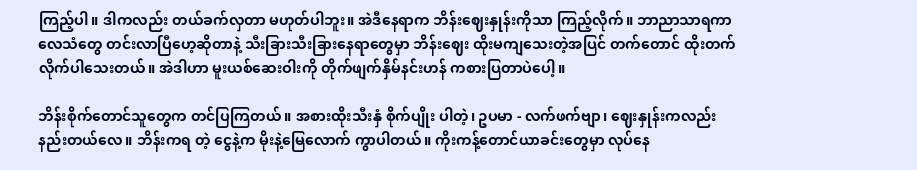ကြည့်ပါ။ ဒါကလည်း တယ်ခက်လှတာ မဟုတ်ပါဘူး။ အဲဒီနေရာက ဘိန်းဈေးနှုန်းကိုသာ ကြည့်လိုက်။ ဘာညာသာရကာ လေသံတွေ တင်းလာပြီဟေ့ဆိုတာနဲ့ သီးခြားသီးခြားနေရာတွေမှာ ဘိန်းဈေး ထိုးမကျသေးတဲ့အပြင် တက်တောင် ထိုးတက်လိုက်ပါသေးတယ်။ အဲဒါဟာ မူးယစ်ဆေးဝါးကို တိုက်ဖျက်နှိမ်နင်းဟန် ကစားပြတာပဲပေါ့။

ဘိန်းစိုက်တောင်သူတွေက တင်ပြကြတယ်။ အစားထိုးသီးနှံ စိုက်ပျိုး ပါတဲ့၊ ဥပမာ - လက်ဖက်ဗျာ၊ ဈေးနှုန်းကလည်း နည်းတယ်လေ။ ဘိန်းကရ တဲ့ ငွေနဲ့က မိုးနဲ့မြေလောက် ကွာပါတယ်။ ကိုးကန့်တောင်ယာခင်းတွေမှာ လုပ်နေ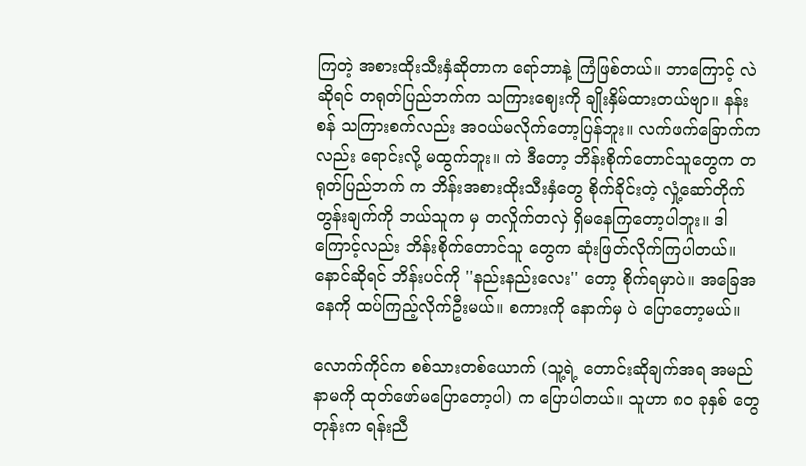ကြတဲ့ အစားထိုးသီးနှံဆိုတာက ရော်ဘာနဲ့ ကြံဖြစ်တယ်။ ဘာကြောင့် လဲဆိုရင် တရုတ်ပြည်ဘက်က သကြားဈေးကို ချိုးနှိမ်ထားတယ်ဗျာ။ နန်းစန် သကြားစက်လည်း အဝယ်မလိုက်တော့ပြန်ဘူး။ လက်ဖက်ခြောက်ကလည်း ရောင်းလို့ မထွက်ဘူး။ ကဲ ဒီတော့ ဘိန်းစိုက်တောင်သူတွေက တရုတ်ပြည်ဘက် က ဘိန်းအစားထိုးသီးနှံတွေ စိုက်ခိုင်းတဲ့ လှုံ့ဆော်တိုက်တွန်းချက်ကို ဘယ်သူက မှ တလှိုက်တလှဲ ရှိမနေကြတော့ပါဘူး။ ဒါကြောင့်လည်း ဘိန်းစိုက်တောင်သူ တွေက ဆုံးဖြတ်လိုက်ကြပါတယ်။ နောင်ဆိုရင် ဘိန်းပင်ကို ''နည်းနည်းလေး'' တော့ စိုက်ရမှာပဲ။ အခြေအနေကို ထပ်ကြည့်လိုက်ဦးမယ်။ စကားကို နောက်မှ ပဲ ပြောတော့မယ်။

လောက်ကိုင်က စစ်သားတစ်ယောက် (သူ့ရဲ့ တောင်းဆိုချက်အရ အမည်နာမကို ထုတ်ဖော်မပြောတော့ပါ) က ပြောပါတယ်။ သူဟာ ၈၀ ခုနှစ် တွေတုန်းက ရန်းညီ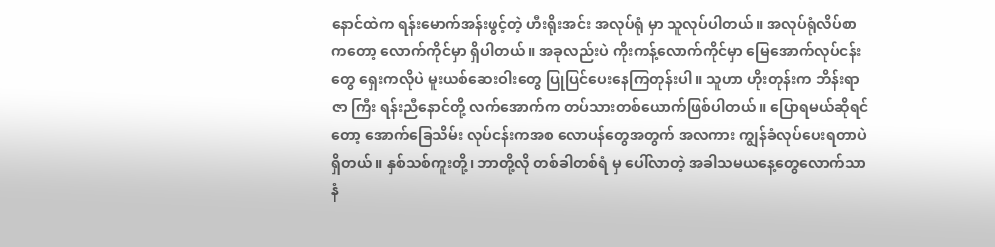နောင်ထဲက ရန်းမောက်အန်းဖွင့်တဲ့ ဟီးရိုးအင်း အလုပ်ရုံ မှာ သူလုပ်ပါတယ်။ အလုပ်ရုံလိပ်စာကတော့ လောက်ကိုင်မှာ ရှိပါတယ်။ အခုလည်းပဲ ကိုးကန့်လောက်ကိုင်မှာ မြေအောက်လုပ်ငန်းတွေ ရှေးကလိုပဲ မူးယစ်ဆေးဝါးတွေ ပြုပြင်ပေးနေကြတုန်းပါ။ သူဟာ ဟိုးတုန်းက ဘိန်းရာဇာ ကြီး ရန်းညီနောင်တို့ လက်အောက်က တပ်သားတစ်ယောက်ဖြစ်ပါတယ်။ ပြောရမယ်ဆိုရင်တော့ အောက်ခြေသိမ်း လုပ်ငန်းကအစ လောပန်တွေအတွက် အလကား ကျွန်ခံလုပ်ပေးရတာပဲ ရှိတယ်။ နှစ်သစ်ကူးတို့၊ ဘာတို့လို တစ်ခါတစ်ရံ မှ ပေါ်လာတဲ့ အခါသမယနေ့တွေလောက်သာ နံ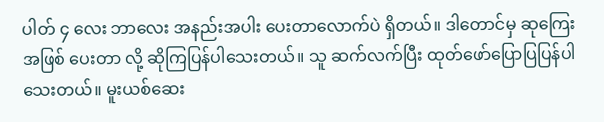ပါတ် ၄ လေး ဘာလေး အနည်းအပါး ပေးတာလောက်ပဲ ရှိတယ်။ ဒါတောင်မှ ဆုကြေးအဖြစ် ပေးတာ လို့ ဆိုကြပြန်ပါသေးတယ်။ သူ ဆက်လက်ပြီး ထုတ်ဖော်ပြောပြပြန်ပါသေးတယ်။ မူးယစ်ဆေး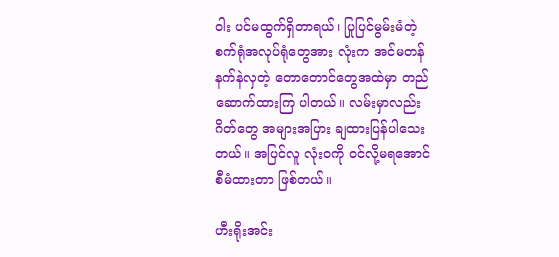ဝါး ပင်မထွက်ရှိတာရယ်၊ ပြုပြင်မွမ်းမံတဲ့ စက်ရုံအလုပ်ရုံတွေအား လုံးက အင်မတန်နက်နဲလှတဲ့ တောတောင်တွေအထဲမှာ တည်ဆောက်ထားကြ ပါတယ်။ လမ်းမှာလည်း ဂိတ်တွေ အများအပြား ချထားပြန်ပါသေးတယ်။ အပြင်လူ လုံးဝကို ဝင်လို့မရအောင် စီမံထားတာ ဖြစ်တယ်။

ဟီးရိုးအင်း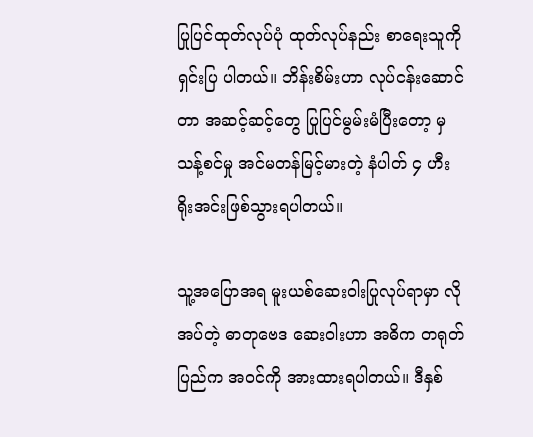ပြုပြင်ထုတ်လုပ်ပုံ ထုတ်လုပ်နည်း စာရေးသူကို ရှင်းပြ ပါတယ်။ ဘိန်းစိမ်းဟာ လုပ်ငန်းဆောင်တာ အဆင့်ဆင့်တွေ ပြုပြင်မွမ်းမံပြီးတော့ မှ သန့်စင်မှု အင်မတန်မြင့်မားတဲ့ နံပါတ် ၄ ဟီးရိုးအင်းဖြစ်သွားရပါတယ်။

သူ့အပြောအရ မူးယစ်ဆေးဝါးပြုလုပ်ရာမှာ လိုအပ်တဲ့ ဓာတုဗေဒ ဆေးဝါးဟာ အဓိက တရုတ်ပြည်က အဝင်ကို အားထားရပါတယ်။ ဒီနှစ်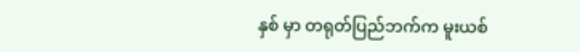နှစ် မှာ တရုတ်ပြည်ဘက်က မူးယစ်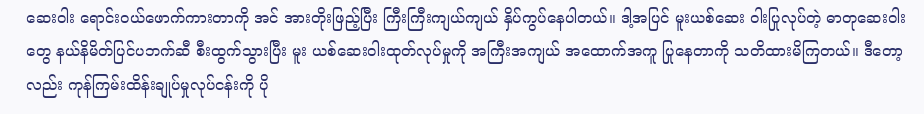ဆေးဝါး ရောင်းဝယ်ဖောက်ကားတာကို အင် အားတိုးဖြည့်ပြီး ကြီးကြီးကျယ်ကျယ် နှိပ်ကွပ်နေပါတယ်။ ဒါ့အပြင် မူးယစ်ဆေး ဝါးပြုလုပ်တဲ့ ဓာတုဆေးဝါးတွေ နယ်နိမိတ်ပြင်ပဘက်ဆီ စီးထွက်သွားပြီး မူး ယစ်ဆေးဝါးထုတ်လုပ်မှုကို အကြီးအကျယ် အထောက်အကူ ပြုနေတာကို သတိထားမိကြတယ်။ ဒီတော့လည်း ကုန်ကြမ်းထိန်းချုပ်မှုလုပ်ငန်းကို ပို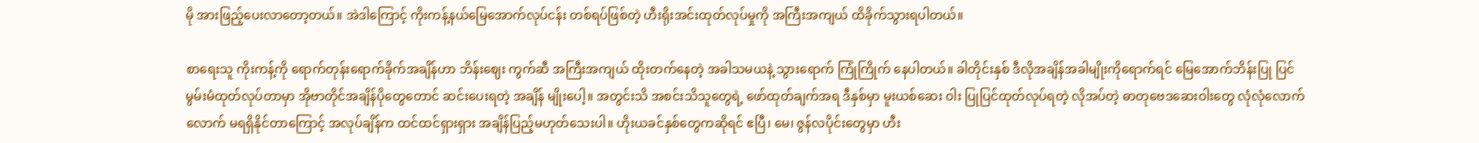မို အားဖြည့်ပေးလာတော့တယ်။ အဲဒါကြောင့် ကိုးကန့်နယ်မြေအောက်လုပ်ငန်း တစ်ရပ်ဖြစ်တဲ့ ဟီးရိုးအင်းထုတ်လုပ်မှုကို အကြီးအကျယ် ထိခိုက်သွားရပါတယ်။

စာရေးသူ ကိုးကန့်ကို ရောက်တုန်းရောက်ခိုက်အချိန်ဟာ ဘိန်းဈေး ကွက်ဆီ အကြီးအကျယ် ထိုးတက်နေတဲ့ အခါသမယနဲ့ သွားရောက် ကြုံကြိုက် နေပါတယ်။ ခါတိုင်းနှစ် ဒီလိုအချိန်အခါမျိုးကိုရောက်ရင် မြေအောက်ဘိန်းပြု ပြင်မွမ်းမံထုတ်လုပ်တာမှာ အိုဗာတိုင်အချိန်ပိုတွေတောင် ဆင်းပေးရတဲ့ အချိန် မျိုးပေါ့။ အတွင်းသိ အစင်းသိသူတွေရဲ့ ဖော်ထုတ်ချက်အရ ဒီနှစ်မှာ မူးယစ်ဆေး ဝါး ပြုပြင်ထုတ်လုပ်ရတဲ့ လိုအပ်တဲ့ ဓာတုဗေဒဆေးဝါးတွေ လုံလုံလောက်လောက် မရရှိနိုင်တာကြောင့် အလုပ်ချိန်က ထင်ထင်ရှားရှား အချိန်ပြည့်မဟုတ်သေးပါ။ ဟိုးယခင်နှစ်တွေကဆိုရင် ဧပြီ၊ မေ၊ ဇွန်လပိုင်းတွေမှာ ဟီး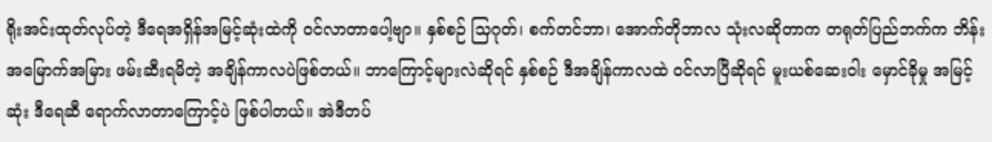ရိုးအင်းထုတ်လုပ်တဲ့ ဒီရေအရှိန်အမြင့်ဆုံးထဲကို ဝင်လာတာပေါ့ဗျာ။ နှစ်စဉ် သြဂုတ်၊ စက်တင်ဘာ၊ အောက်တိုဘာလ သုံးလဆိုတာက တရုတ်ပြည်ဘက်က ဘိန်းအမြောက်အမြား ဖမ်းဆီးရမိတဲ့ အချိန်ကာလပဲဖြစ်တယ်။ ဘာကြောင့်များလဲဆိုရင် နှစ်စဉ် ဒီအချိန်ကာလထဲ ဝင်လာပြီဆိုရင် မူးယစ်ဆေးဝါး မှောင်ခိုမှု အမြင့်ဆုံး ဒီရေဆီ ရောက်လာတာကြောင့်ပဲ ဖြစ်ပါတယ်။ အဲဒီတပ်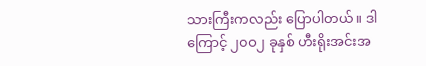သားကြီးကလည်း ပြောပါတယ်။ ဒါကြောင့် ၂၀ဝ၂ ခုနှစ် ဟီးရိုးအင်းအ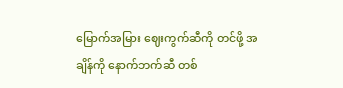မြောက်အမြား ဈေးကွက်ဆီကို တင်ဖို့ အချိန်ကို နောက်ဘက်ဆီ တစ်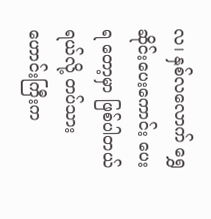လ၊ နှစ်လလောက် ရွှေဆိုင်းပေးကောင်း ပေးရ တော့မှာ ဖြစ်ပါတယ်ရယ်လို့ တပ်သားဟောင်းကြီးက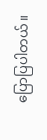ပြောပြပါတယ်။